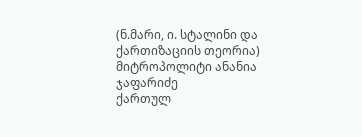(ნ.მარი, ი. სტალინი და ქართიზაციის თეორია)
მიტროპოლიტი ანანია ჯაფარიძე
ქართულ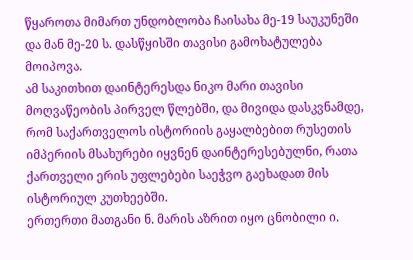წყაროთა მიმართ უნდობლობა ჩაისახა მე-19 საუკუნეში და მან მე-20 ს. დასწყისში თავისი გამოხატულება მოიპოვა.
ამ საკითხით დაინტერესდა ნიკო მარი თავისი მოღვაწეობის პირველ წლებში, და მივიდა დასკვნამდე, რომ საქართველოს ისტორიის გაყალბებით რუსეთის იმპერიის მსახურები იყვნენ დაინტერესებულნი, რათა ქართველი ერის უფლებები საეჭვო გაეხადათ მის ისტორიულ კუთხეებში.
ერთერთი მათგანი ნ. მარის აზრით იყო ცნობილი ი.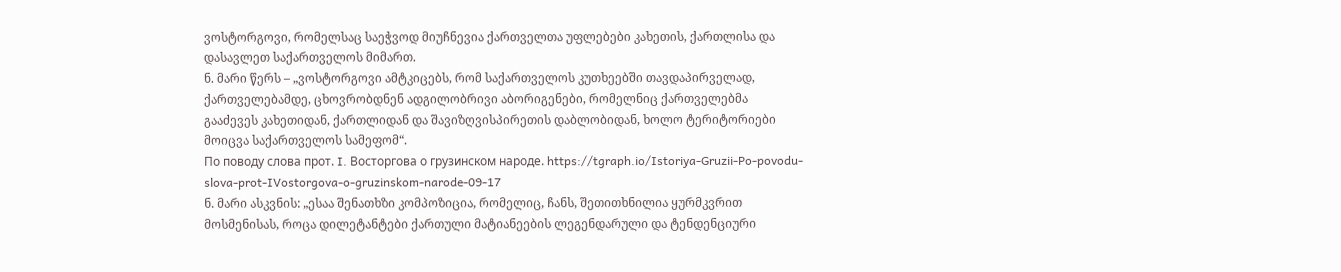ვოსტორგოვი, რომელსაც საეჭვოდ მიუჩნევია ქართველთა უფლებები კახეთის, ქართლისა და დასავლეთ საქართველოს მიმართ.
ნ. მარი წერს – „ვოსტორგოვი ამტკიცებს, რომ საქართველოს კუთხეებში თავდაპირველად, ქართველებამდე, ცხოვრობდნენ ადგილობრივი აბორიგენები, რომელნიც ქართველებმა გააძევეს კახეთიდან, ქართლიდან და შავიზღვისპირეთის დაბლობიდან, ხოლო ტერიტორიები მოიცვა საქართველოს სამეფომ“.
По поводу слова прот. I. Восторгова о грузинском народе. https://tgraph.io/Istoriya-Gruzii-Po-povodu-slova-prot-IVostorgova-o-gruzinskom-narode-09-17
ნ. მარი ასკვნის: „ესაა შენათხზი კომპოზიცია, რომელიც, ჩანს, შეთითხნილია ყურმკვრით მოსმენისას, როცა დილეტანტები ქართული მატიანეების ლეგენდარული და ტენდენციური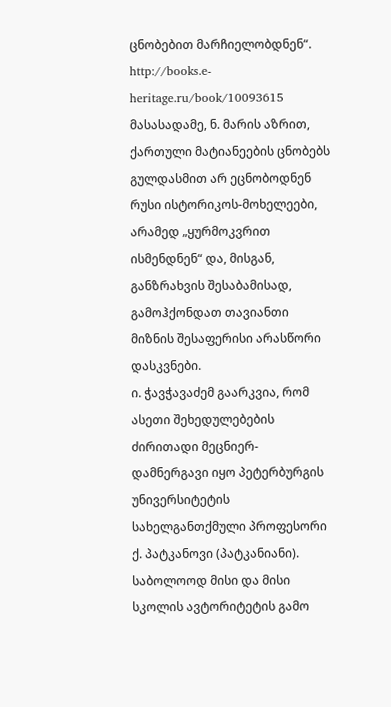ცნობებით მარჩიელობდნენ“.
http://books.e-heritage.ru/book/10093615
მასასადამე, ნ. მარის აზრით, ქართული მატიანეების ცნობებს გულდასმით არ ეცნობოდნენ რუსი ისტორიკოს-მოხელეები, არამედ „ყურმოკვრით ისმენდნენ“ და, მისგან, განზრახვის შესაბამისად, გამოჰქონდათ თავიანთი მიზნის შესაფერისი არასწორი დასკვნები.
ი. ჭავჭავაძემ გაარკვია, რომ ასეთი შეხედულებების ძირითადი მეცნიერ-დამნერგავი იყო პეტერბურგის უნივერსიტეტის სახელგანთქმული პროფესორი ქ. პატკანოვი (პატკანიანი).
საბოლოოდ მისი და მისი სკოლის ავტორიტეტის გამო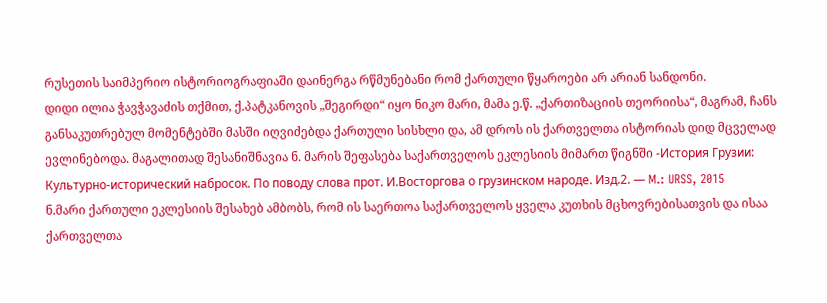რუსეთის საიმპერიო ისტორიოგრაფიაში დაინერგა რწმუნებანი რომ ქართული წყაროები არ არიან სანდონი.
დიდი ილია ჭავჭავაძის თქმით, ქ.პატკანოვის „შეგირდი“ იყო ნიკო მარი, მამა ე.წ. „ქართიზაციის თეორიისა“, მაგრამ, ჩანს განსაკუთრებულ მომენტებში მასში იღვიძებდა ქართული სისხლი და, ამ დროს ის ქართველთა ისტორიას დიდ მცველად ევლინებოდა. მაგალითად შესანიშნავია ნ. მარის შეფასება საქართველოს ეკლესიის მიმართ წიგნში -История Грузии: Культурно-исторический набросок. По поводу слова прот. И.Восторгова о грузинском народе. Изд.2. — M.: URSS, 2015
ნ.მარი ქართული ეკლესიის შესახებ ამბობს, რომ ის საერთოა საქართველოს ყველა კუთხის მცხოვრებისათვის და ისაა ქართველთა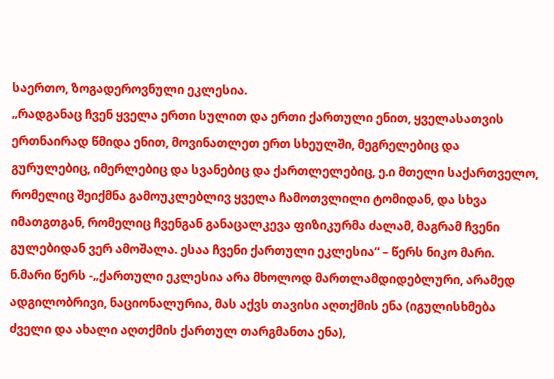საერთო, ზოგადეროვნული ეკლესია.
„რადგანაც ჩვენ ყველა ერთი სულით და ერთი ქართული ენით, ყველასათვის ერთნაირად წმიდა ენით, მოვინათლეთ ერთ სხეულში, მეგრელებიც და გურულებიც, იმერლებიც და სვანებიც და ქართლელებიც, ე.ი მთელი საქართველო, რომელიც შეიქმნა გამოუკლებლივ ყველა ჩამოთვლილი ტომიდან, და სხვა იმათგთგან, რომელიც ჩვენგან განაცალკევა ფიზიკურმა ძალამ, მაგრამ ჩვენი გულებიდან ვერ ამოშალა. ესაა ჩვენი ქართული ეკლესია“ – წერს ნიკო მარი.
ნ.მარი წერს -„ქართული ეკლესია არა მხოლოდ მართლამდიდებლური, არამედ ადგილობრივი, ნაციონალურია, მას აქვს თავისი აღთქმის ენა (იგულისხმება ძველი და ახალი აღთქმის ქართულ თარგმანთა ენა),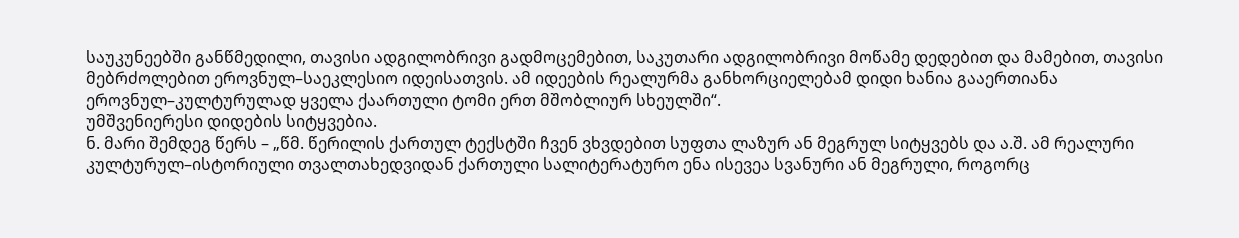საუკუნეებში განწმედილი, თავისი ადგილობრივი გადმოცემებით, საკუთარი ადგილობრივი მოწამე დედებით და მამებით, თავისი მებრძოლებით ეროვნულ–საეკლესიო იდეისათვის. ამ იდეების რეალურმა განხორციელებამ დიდი ხანია გააერთიანა ეროვნულ–კულტურულად ყველა ქაართული ტომი ერთ მშობლიურ სხეულში“.
უმშვენიერესი დიდების სიტყვებია.
ნ. მარი შემდეგ წერს – „წმ. წერილის ქართულ ტექსტში ჩვენ ვხვდებით სუფთა ლაზურ ან მეგრულ სიტყვებს და ა.შ. ამ რეალური კულტურულ–ისტორიული თვალთახედვიდან ქართული სალიტერატურო ენა ისევეა სვანური ან მეგრული, როგორც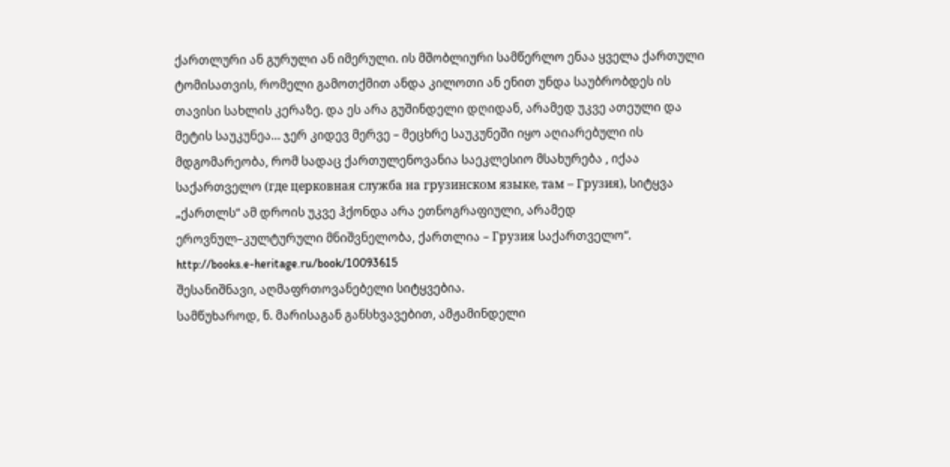ქართლური ან გურული ან იმერული. ის მშობლიური სამწერლო ენაა ყველა ქართული ტომისათვის, რომელი გამოთქმით ანდა კილოთი ან ენით უნდა საუბრობდეს ის თავისი სახლის კერაზე. და ეს არა გუშინდელი დღიდან, არამედ უკვე ათეული და მეტის საუკუნეა… ჯერ კიდევ მერვე – მეცხრე საუკუნეში იყო აღიარებული ის მდგომარეობა, რომ სადაც ქართულენოვანია საეკლესიო მსახურება , იქაა საქართველო (где церковная служба на грузинском языке, там – Грузия), სიტყვა „ქართლს“ ამ დროის უკვე ჰქონდა არა ეთნოგრაფიული, არამედ ეროვნულ–კულტურული მნიშვნელობა, ქართლია – Грузия საქართველო“.
http://books.e-heritage.ru/book/10093615
შესანიშნავი, აღმაფრთოვანებელი სიტყვებია.
სამწუხაროდ, ნ. მარისაგან განსხვავებით, ამჟამინდელი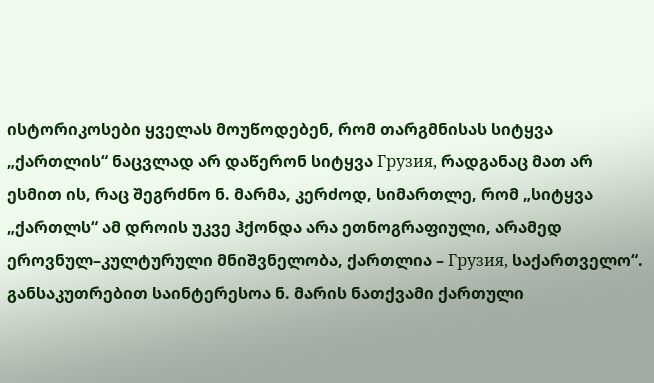ისტორიკოსები ყველას მოუწოდებენ, რომ თარგმნისას სიტყვა „ქართლის“ ნაცვლად არ დაწერონ სიტყვა Грузия, რადგანაც მათ არ ესმით ის, რაც შეგრძნო ნ. მარმა, კერძოდ, სიმართლე, რომ „სიტყვა „ქართლს“ ამ დროის უკვე ჰქონდა არა ეთნოგრაფიული, არამედ ეროვნულ–კულტურული მნიშვნელობა, ქართლია – Грузия, საქართველო“.
განსაკუთრებით საინტერესოა ნ. მარის ნათქვამი ქართული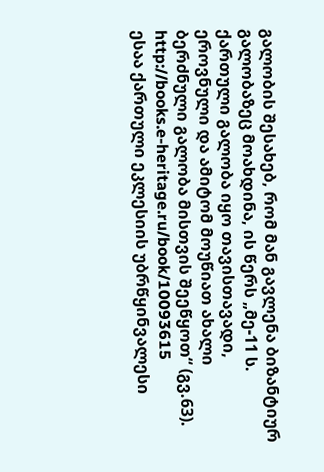გალობის შესახებ, რომ მან გავლენა ბიზანტიურ გალობაზეც მოახდინა, ის წერს „მე-11 ს. ქართული გალობა იყო თავისთავადი, ეროვნული და ამიტომ მოუწიათ ახალი ბერძნული გალობა მისთვის შეეწყოთ“ (გვ.63). http://books.e-heritage.ru/book/10093615
ესაა ქართული ეკლესიის უბრწყინვალესი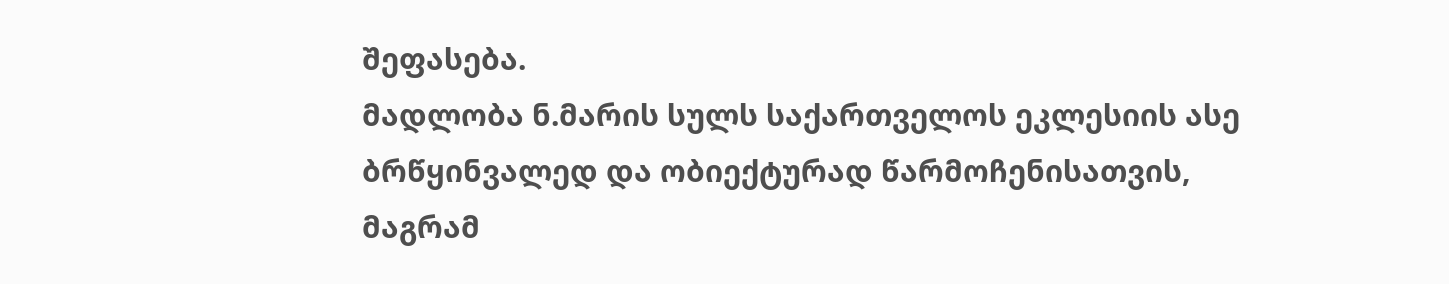შეფასება.
მადლობა ნ.მარის სულს საქართველოს ეკლესიის ასე ბრწყინვალედ და ობიექტურად წარმოჩენისათვის, მაგრამ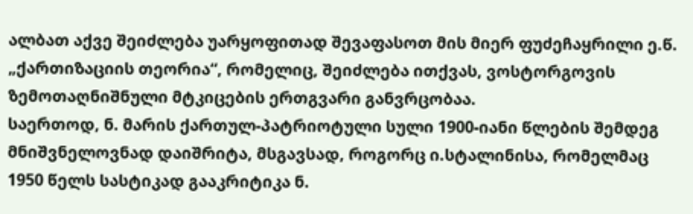ალბათ აქვე შეიძლება უარყოფითად შევაფასოთ მის მიერ ფუძეჩაყრილი ე.წ. „ქართიზაციის თეორია“, რომელიც, შეიძლება ითქვას, ვოსტორგოვის ზემოთაღნიშნული მტკიცების ერთგვარი განვრცობაა.
საერთოდ, ნ. მარის ქართულ-პატრიოტული სული 1900-იანი წლების შემდეგ მნიშვნელოვნად დაიშრიტა, მსგავსად, როგორც ი.სტალინისა, რომელმაც 1950 წელს სასტიკად გააკრიტიკა ნ.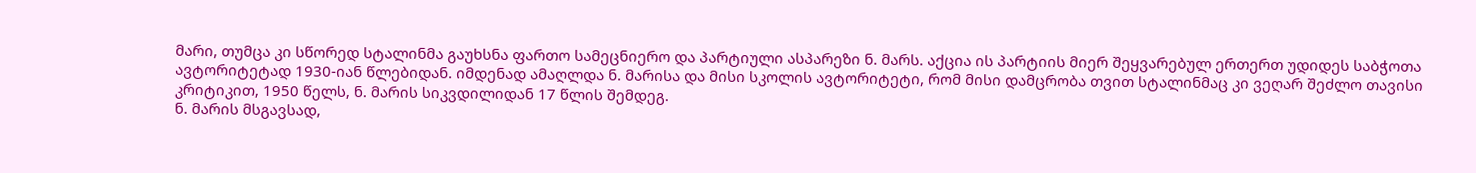მარი, თუმცა კი სწორედ სტალინმა გაუხსნა ფართო სამეცნიერო და პარტიული ასპარეზი ნ. მარს. აქცია ის პარტიის მიერ შეყვარებულ ერთერთ უდიდეს საბჭოთა ავტორიტეტად 1930-იან წლებიდან. იმდენად ამაღლდა ნ. მარისა და მისი სკოლის ავტორიტეტი, რომ მისი დამცრობა თვით სტალინმაც კი ვეღარ შეძლო თავისი კრიტიკით, 1950 წელს, ნ. მარის სიკვდილიდან 17 წლის შემდეგ.
ნ. მარის მსგავსად,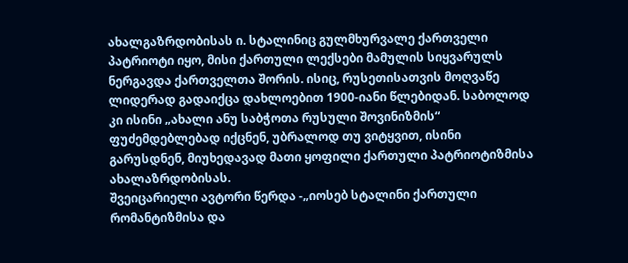ახალგაზრდობისას ი. სტალინიც გულმხურვალე ქართველი პატრიოტი იყო, მისი ქართული ლექსები მამულის სიყვარულს ნერგავდა ქართველთა შორის. ისიც, რუსეთისათვის მოღვაწე ლიდერად გადაიქცა დახლოებით 1900-იანი წლებიდან. საბოლოდ კი ისინი „ახალი ანუ საბჭოთა რუსული შოვინიზმის“ ფუძემდებლებად იქცნენ, უბრალოდ თუ ვიტყვით, ისინი გარუსდნენ, მიუხედავად მათი ყოფილი ქართული პატრიოტიზმისა ახალაზრდობისას.
შვეიცარიელი ავტორი წერდა -„იოსებ სტალინი ქართული რომანტიზმისა და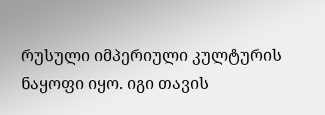რუსული იმპერიული კულტურის ნაყოფი იყო. იგი თავის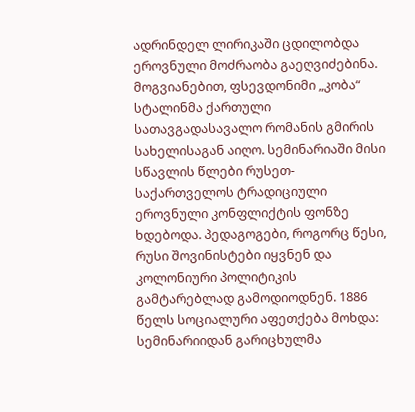ადრინდელ ლირიკაში ცდილობდა ეროვნული მოძრაობა გაეღვიძებინა. მოგვიანებით, ფსევდონიმი „კობა“ სტალინმა ქართული სათავგადასავალო რომანის გმირის სახელისაგან აიღო. სემინარიაში მისი სწავლის წლები რუსეთ-საქართველოს ტრადიციული ეროვნული კონფლიქტის ფონზე ხდებოდა. პედაგოგები, როგორც წესი, რუსი შოვინისტები იყვნენ და კოლონიური პოლიტიკის გამტარებლად გამოდიოდნენ. 1886 წელს სოციალური აფეთქება მოხდა: სემინარიიდან გარიცხულმა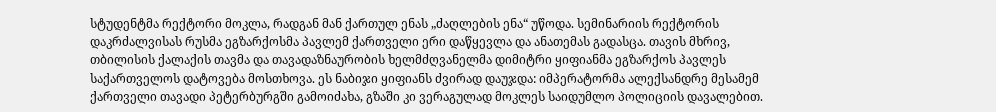სტუდენტმა რექტორი მოკლა, რადგან მან ქართულ ენას „ძაღლების ენა“ უწოდა. სემინარიის რექტორის დაკრძალვისას რუსმა ეგზარქოსმა პავლემ ქართველი ერი დაწყევლა და ანათემას გადასცა. თავის მხრივ, თბილისის ქალაქის თავმა და თავადაზნაურობის ხელმძღვანელმა დიმიტრი ყიფიანმა ეგზარქოს პავლეს საქართველოს დატოვება მოსთხოვა. ეს ნაბიჯი ყიფიანს ძვირად დაუჯდა: იმპერატორმა ალექსანდრე მესამემ ქართველი თავადი პეტერბურგში გამოიძახა, გზაში კი ვერაგულად მოკლეს საიდუმლო პოლიციის დავალებით.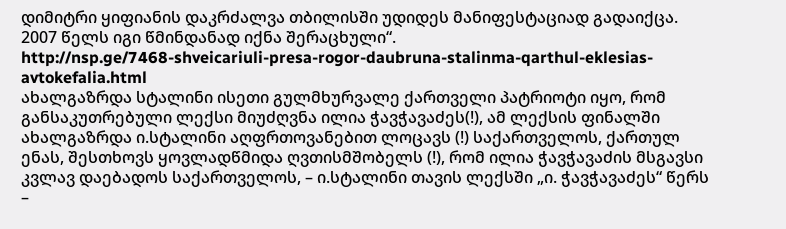დიმიტრი ყიფიანის დაკრძალვა თბილისში უდიდეს მანიფესტაციად გადაიქცა. 2007 წელს იგი წმინდანად იქნა შერაცხული“.
http://nsp.ge/7468-shveicariuli-presa-rogor-daubruna-stalinma-qarthul-eklesias-avtokefalia.html
ახალგაზრდა სტალინი ისეთი გულმხურვალე ქართველი პატრიოტი იყო, რომ განსაკუთრებული ლექსი მიუძღვნა ილია ჭავჭავაძეს(!), ამ ლექსის ფინალში ახალგაზრდა ი.სტალინი აღფრთოვანებით ლოცავს (!) საქართველოს, ქართულ ენას, შესთხოვს ყოვლადწმიდა ღვთისმშობელს (!), რომ ილია ჭავჭავაძის მსგავსი კვლავ დაებადოს საქართველოს, – ი.სტალინი თავის ლექსში „ი. ჭავჭავაძეს“ წერს –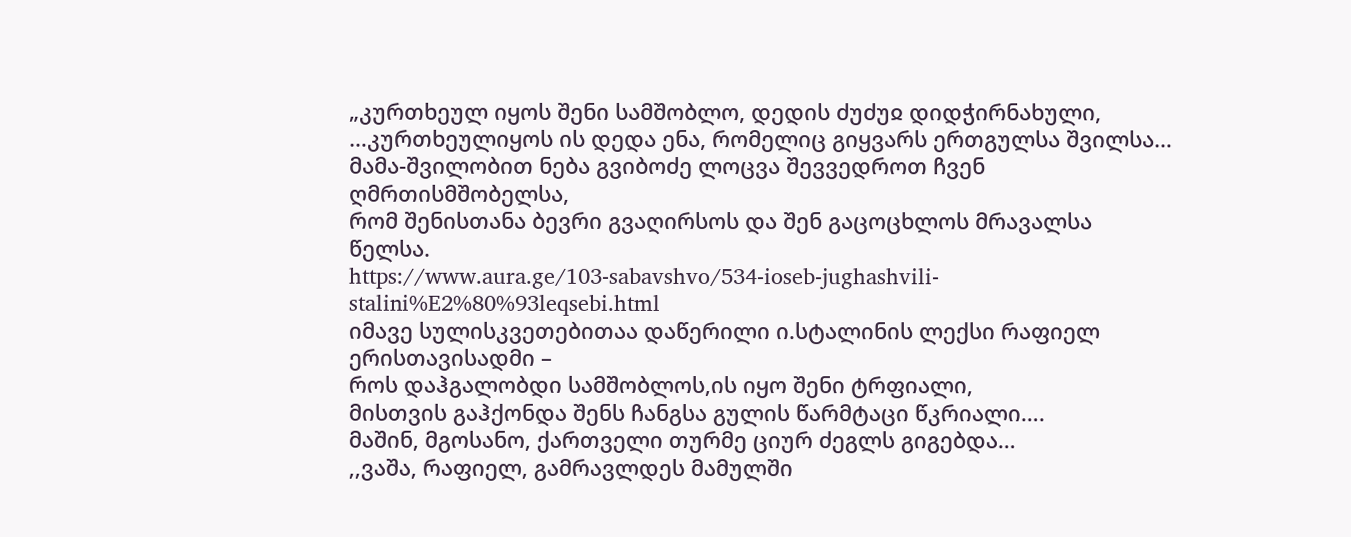„კურთხეულ იყოს შენი სამშობლო, დედის ძუძუჲ დიდჭირნახული,
…კურთხეულიყოს ის დედა ენა, რომელიც გიყვარს ერთგულსა შვილსა…
მამა-შვილობით ნება გვიბოძე ლოცვა შევვედროთ ჩვენ ღმრთისმშობელსა,
რომ შენისთანა ბევრი გვაღირსოს და შენ გაცოცხლოს მრავალსა წელსა.
https://www.aura.ge/103-sabavshvo/534-ioseb-jughashvili-stalini%E2%80%93leqsebi.html
იმავე სულისკვეთებითაა დაწერილი ი.სტალინის ლექსი რაფიელ ერისთავისადმი –
როს დაჰგალობდი სამშობლოს,ის იყო შენი ტრფიალი,
მისთვის გაჰქონდა შენს ჩანგსა გულის წარმტაცი წკრიალი….
მაშინ, მგოსანო, ქართველი თურმე ციურ ძეგლს გიგებდა…
,,ვაშა, რაფიელ, გამრავლდეს მამულში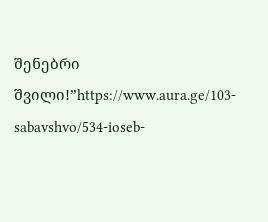შენებრი შვილი!”https://www.aura.ge/103-sabavshvo/534-ioseb-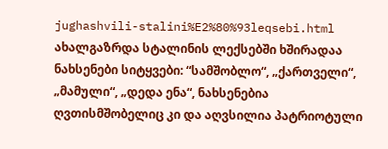jughashvili-stalini%E2%80%93leqsebi.html
ახალგაზრდა სტალინის ლექსებში ხშირადაა ნახსენები სიტყვები: “სამშობლო“, „ქართველი“, „მამული“, „დედა ენა“, ნახსენებია ღვთისმშობელიც კი და აღვსილია პატრიოტული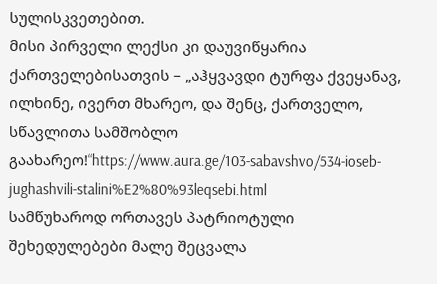სულისკვეთებით.
მისი პირველი ლექსი კი დაუვიწყარია ქართველებისათვის – „აჰყვავდი ტურფა ქვეყანავ, ილხინე, ივერთ მხარეო, და შენც, ქართველო, სწავლითა სამშობლო გაახარეო!“https://www.aura.ge/103-sabavshvo/534-ioseb-jughashvili-stalini%E2%80%93leqsebi.html
სამწუხაროდ ორთავეს პატრიოტული შეხედულებები მალე შეცვალა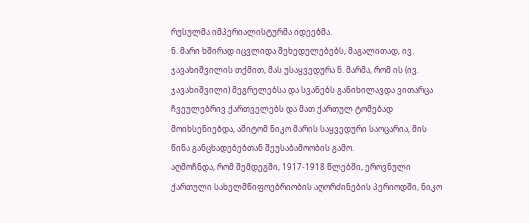რუსულმა იმპერიალისტურმა იდეებმა.
ნ. მარი ხშირად იცვლიდა შეხედულებებს, მაგალითად, ივ. ჯავახიშვილის თქმით, მას უსაყვედურა ნ. მარმა, რომ ის (ივ. ჯავახიშვილი) მეგრელებსა და სვანებს განიხილავდა ვითარცა ჩვეულებრივ ქართველებს და მათ ქართულ ტომებად მოიხსენიებდა, ამიტომ ნიკო მარის საყვედური საოცარია, მის წინა განცხადებებთან შეუსაბამოობის გამო.
აღმოჩნდა, რომ შემდეგში, 1917-1918 წლებში, ეროვნული ქართული სახელმწიფოებრიობის აღორძინების პერიოდში, ნიკო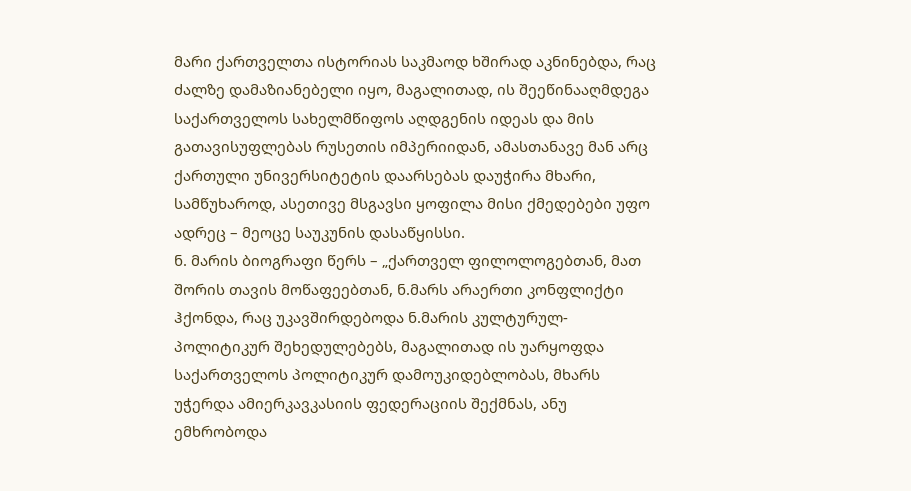მარი ქართველთა ისტორიას საკმაოდ ხშირად აკნინებდა, რაც ძალზე დამაზიანებელი იყო, მაგალითად, ის შეეწინააღმდეგა საქართველოს სახელმწიფოს აღდგენის იდეას და მის გათავისუფლებას რუსეთის იმპერიიდან, ამასთანავე მან არც ქართული უნივერსიტეტის დაარსებას დაუჭირა მხარი, სამწუხაროდ, ასეთივე მსგავსი ყოფილა მისი ქმედებები უფო ადრეც – მეოცე საუკუნის დასაწყისსი.
ნ. მარის ბიოგრაფი წერს – „ქართველ ფილოლოგებთან, მათ შორის თავის მოწაფეებთან, ნ.მარს არაერთი კონფლიქტი ჰქონდა, რაც უკავშირდებოდა ნ.მარის კულტურულ-პოლიტიკურ შეხედულებებს, მაგალითად ის უარყოფდა საქართველოს პოლიტიკურ დამოუკიდებლობას, მხარს უჭერდა ამიერკავკასიის ფედერაციის შექმნას, ანუ ემხრობოდა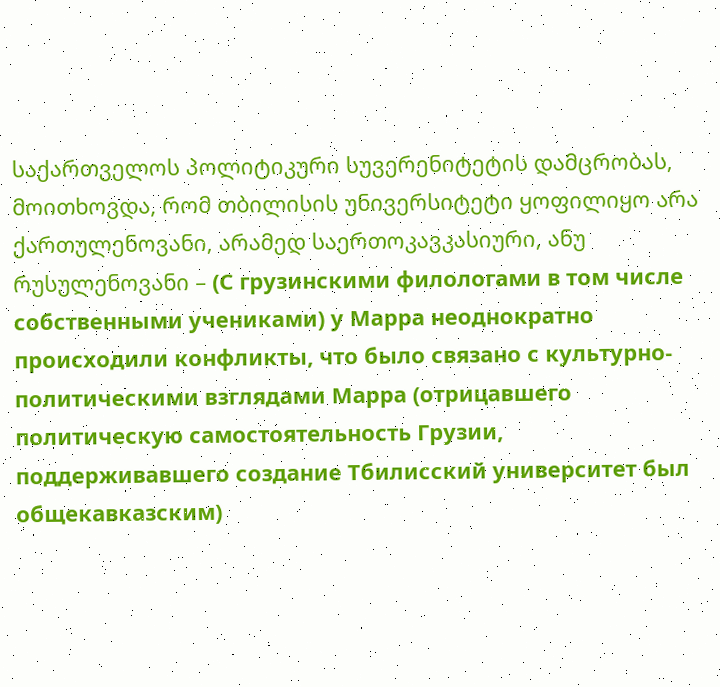საქართველოს პოლიტიკური სუვერენიტეტის დამცრობას, მოითხოვდა, რომ თბილისის უნივერსიტეტი ყოფილიყო არა ქართულენოვანი, არამედ საერთოკავკასიური, ანუ რუსულენოვანი – (С грузинскими филологами в том числе собственными учениками) у Марра неоднократно происходили конфликты, что было связано с культурно-политическими взглядами Марра (отрицавшего политическую самостоятельность Грузии, поддерживавшего создание Тбилисский университет был общекавказским)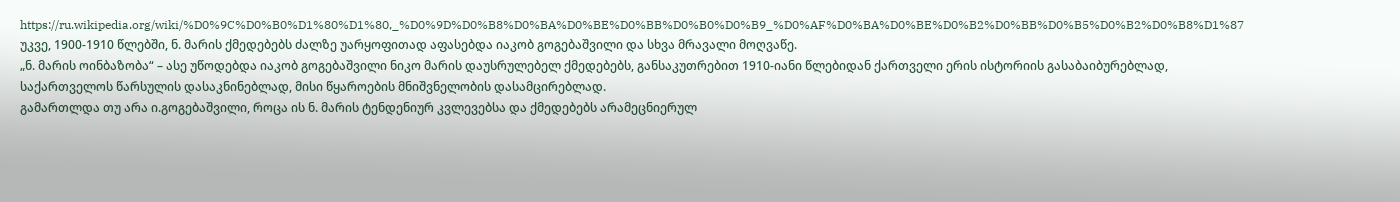https://ru.wikipedia.org/wiki/%D0%9C%D0%B0%D1%80%D1%80,_%D0%9D%D0%B8%D0%BA%D0%BE%D0%BB%D0%B0%D0%B9_%D0%AF%D0%BA%D0%BE%D0%B2%D0%BB%D0%B5%D0%B2%D0%B8%D1%87
უკვე, 1900-1910 წლებში, ნ. მარის ქმედებებს ძალზე უარყოფითად აფასებდა იაკობ გოგებაშვილი და სხვა მრავალი მოღვაწე.
„ნ. მარის ოინბაზობა“ – ასე უწოდებდა იაკობ გოგებაშვილი ნიკო მარის დაუსრულებელ ქმედებებს, განსაკუთრებით 1910-იანი წლებიდან ქართველი ერის ისტორიის გასაბაიბურებლად, საქართველოს წარსულის დასაკნინებლად, მისი წყაროების მნიშვნელობის დასამცირებლად.
გამართლდა თუ არა ი.გოგებაშვილი, როცა ის ნ. მარის ტენდენიურ კვლევებსა და ქმედებებს არამეცნიერულ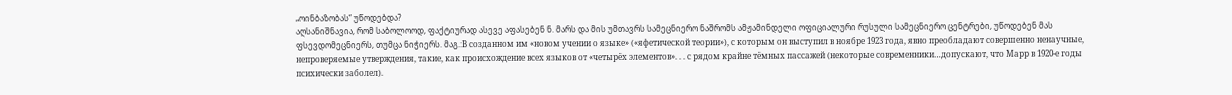„ოინბაზობას“ უწოდებდა?
აღსანიშნავია, რომ საბოლოოდ, ფაქტიურად ასევე აფასებენ ნ. მარს და მის უმთავრს სამეცნიერო ნაშრომს ამჟამინდელი ოფიციალური რუსული სამეცნიერო ცენტრები, უწოდებენ მას ფსევდომეცნიერს, თუმცა ნიჭიერს. მაგ.:В созданном им «новом учении о языке» («яфетической теории»), с которым он выступил в ноябре 1923 года, явно преобладают совершенно ненаучные, непроверяемые утверждения, такие, как происхождение всех языков от «четырёх элементов». . . с рядом крайне тёмных пассажей (некоторые современники…допускают, что Марр в 1920-е годы психически заболел).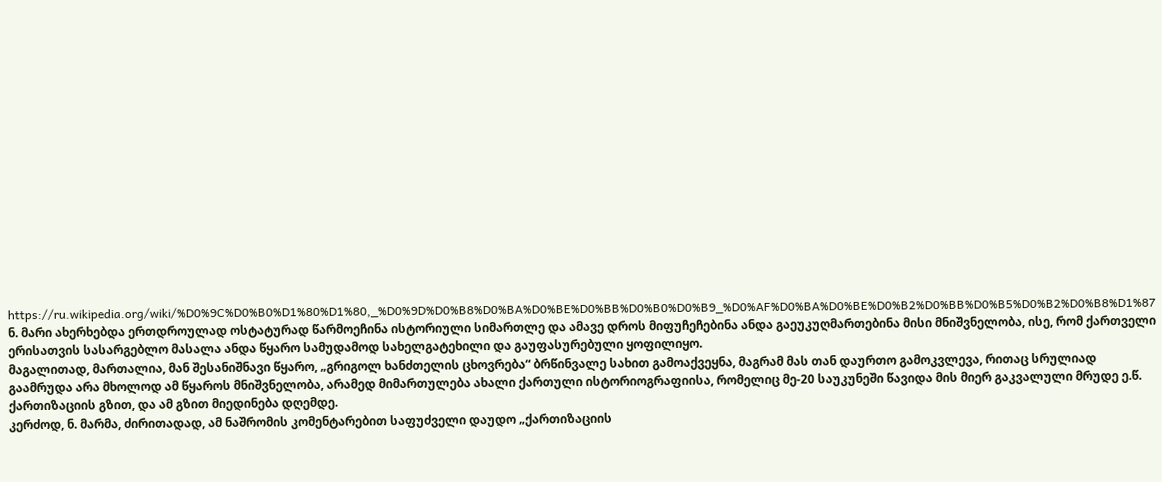https://ru.wikipedia.org/wiki/%D0%9C%D0%B0%D1%80%D1%80,_%D0%9D%D0%B8%D0%BA%D0%BE%D0%BB%D0%B0%D0%B9_%D0%AF%D0%BA%D0%BE%D0%B2%D0%BB%D0%B5%D0%B2%D0%B8%D1%87
ნ. მარი ახერხებდა ერთდროულად ოსტატურად წარმოეჩინა ისტორიული სიმართლე და ამავე დროს მიფუჩეჩებინა ანდა გაეუკუღმართებინა მისი მნიშვნელობა, ისე, რომ ქართველი ერისათვის სასარგებლო მასალა ანდა წყარო სამუდამოდ სახელგატეხილი და გაუფასურებული ყოფილიყო.
მაგალითად, მართალია, მან შესანიშნავი წყარო, „გრიგოლ ხანძთელის ცხოვრება“ ბრწინვალე სახით გამოაქვეყნა, მაგრამ მას თან დაურთო გამოკვლევა, რითაც სრულიად გაამრუდა არა მხოლოდ ამ წყაროს მნიშვნელობა, არამედ მიმართულება ახალი ქართული ისტორიოგრაფიისა, რომელიც მე-20 საუკუნეში წავიდა მის მიერ გაკვალული მრუდე ე.წ. ქართიზაციის გზით, და ამ გზით მიედინება დღემდე.
კერძოდ, ნ. მარმა, ძირითადად, ამ ნაშრომის კომენტარებით საფუძველი დაუდო „ქართიზაციის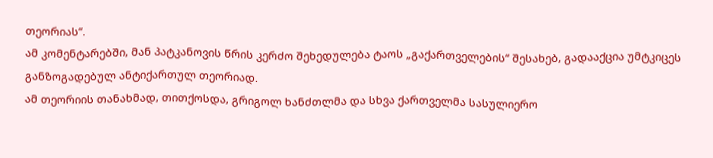თეორიას“.
ამ კომენტარებში, მან პატკანოვის წრის კერძო შეხედულება ტაოს „გაქართველების“ შესახებ, გადააქცია უმტკიცეს განზოგადებულ ანტიქართულ თეორიად.
ამ თეორიის თანახმად, თითქოსდა, გრიგოლ ხანძთლმა და სხვა ქართველმა სასულიერო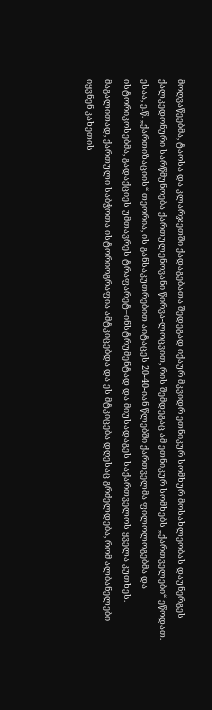მოღვაწეებმა, ტაოსა და კლარჯეთში ქადაგებათა შედეგად იქაურ მკვიდრ ეთნიკურ სომხურ მოსახლეობას დაუნერგეს ქალკედონური სარწმუნოება ქართულენოვანი წირვა-ლოცვით, რის შემდეგაც ამ ეთნიკურ სომხებს „ქართველები“ ეწოდათ.
ესაა, ე.წ. „ქართიზაციის“ თეორია, ის განსაკუთრებით აიტაცეს 20-40-იან წლებში ქართველმა ფილოლოგებმა და ისტორიკოსებმა, გადაქციეს უმთავრეს ტრაფარეტ–ინსტრუმენტად და მიუსადაგეს საქართველოს ყველა კუთხეს.
მაგალითად, ქართული საბჭოთა ისტორიოგრაფია ამტკიცებდა და ეს მტკიცება დღესაც გრძელდება, რომ ალბანელები იყვნენ კახეთის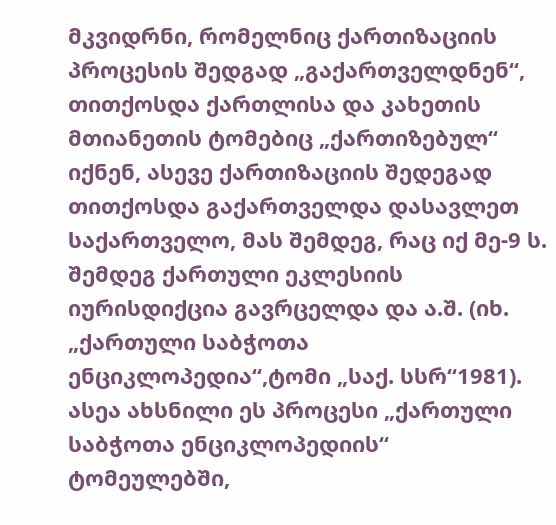მკვიდრნი, რომელნიც ქართიზაციის პროცესის შედგად „გაქართველდნენ“, თითქოსდა ქართლისა და კახეთის მთიანეთის ტომებიც „ქართიზებულ“ იქნენ, ასევე ქართიზაციის შედეგად თითქოსდა გაქართველდა დასავლეთ საქართველო, მას შემდეგ, რაც იქ მე-9 ს. შემდეგ ქართული ეკლესიის იურისდიქცია გავრცელდა და ა.შ. (იხ. „ქართული საბჭოთა ენციკლოპედია“,ტომი „საქ. სსრ“1981).
ასეა ახსნილი ეს პროცესი „ქართული საბჭოთა ენციკლოპედიის“ ტომეულებში,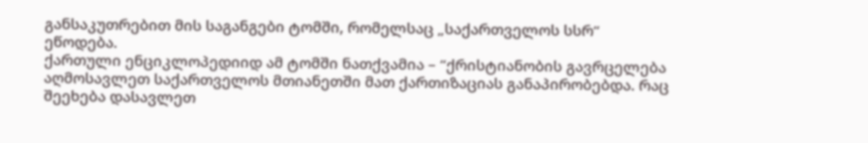განსაკუთრებით მის საგანგები ტომში, რომელსაც „საქართველოს სსრ“ ეწოდება.
ქართული ენციკლოპედიიდ ამ ტომში ნათქვამია – “ქრისტიანობის გავრცელება აღმოსავლეთ საქართველოს მთიანეთში მათ ქართიზაციას განაპირობებდა. რაც შეეხება დასავლეთ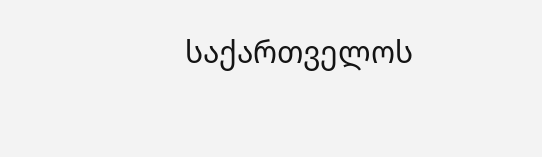საქართველოს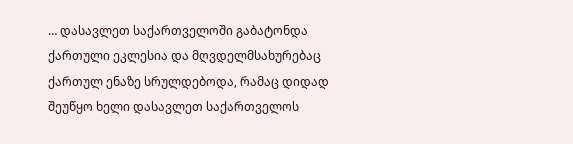… დასავლეთ საქართველოში გაბატონდა ქართული ეკლესია და მღვდელმსახურებაც ქართულ ენაზე სრულდებოდა, რამაც დიდად შეუწყო ხელი დასავლეთ საქართველოს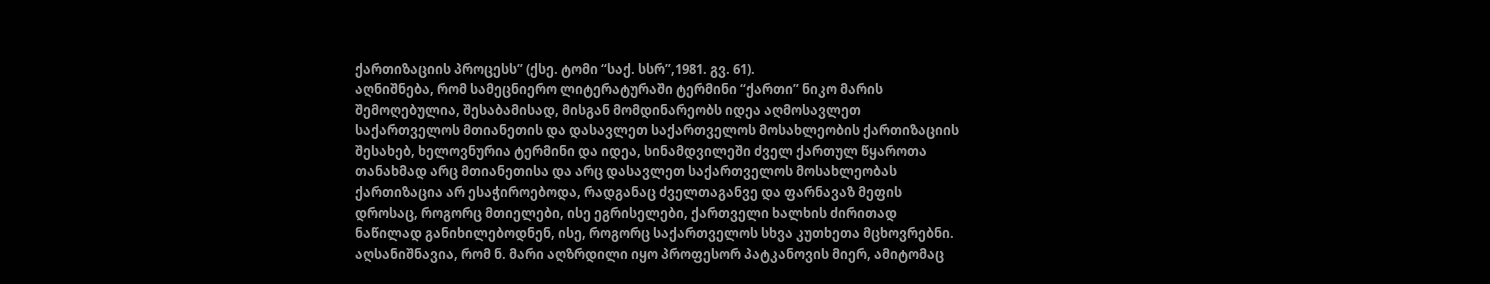ქართიზაციის პროცესს” (ქსე. ტომი “საქ. სსრ”,1981. გვ. 61).
აღნიშნება, რომ სამეცნიერო ლიტერატურაში ტერმინი “ქართი” ნიკო მარის შემოღებულია, შესაბამისად, მისგან მომდინარეობს იდეა აღმოსავლეთ საქართველოს მთიანეთის და დასავლეთ საქართველოს მოსახლეობის ქართიზაციის შესახებ, ხელოვნურია ტერმინი და იდეა, სინამდვილეში ძველ ქართულ წყაროთა თანახმად არც მთიანეთისა და არც დასავლეთ საქართველოს მოსახლეობას ქართიზაცია არ ესაჭიროებოდა, რადგანაც ძველთაგანვე და ფარნავაზ მეფის დროსაც, როგორც მთიელები, ისე ეგრისელები, ქართველი ხალხის ძირითად ნაწილად განიხილებოდნენ, ისე, როგორც საქართველოს სხვა კუთხეთა მცხოვრებნი.
აღსანიშნავია, რომ ნ. მარი აღზრდილი იყო პროფესორ პატკანოვის მიერ, ამიტომაც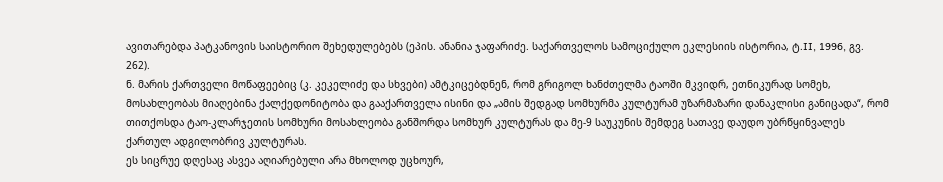ავითარებდა პატკანოვის საისტორიო შეხედულებებს (ეპის. ანანია ჯაფარიძე. საქართველოს სამოციქულო ეკლესიის ისტორია, ტ.II, 1996, გვ. 262).
ნ. მარის ქართველი მოწაფეებიც (კ. კეკელიძე და სხვები) ამტკიცებდნენ, რომ გრიგოლ ხანძთელმა ტაოში მკვიდრ, ეთნიკურად სომეხ, მოსახლეობას მიაღებინა ქალქედონიტობა და გააქართველა ისინი და „ამის შედგად სომხურმა კულტურამ უზარმაზარი დანაკლისი განიცადა“, რომ თითქოსდა ტაო-კლარჯეთის სომხური მოსახლეობა განშორდა სომხურ კულტურას და მე-9 საუკუნის შემდეგ სათავე დაუდო უბრწყინვალეს ქართულ ადგილობრივ კულტურას.
ეს სიცრუე დღესაც ასვეა აღიარებული არა მხოლოდ უცხოურ,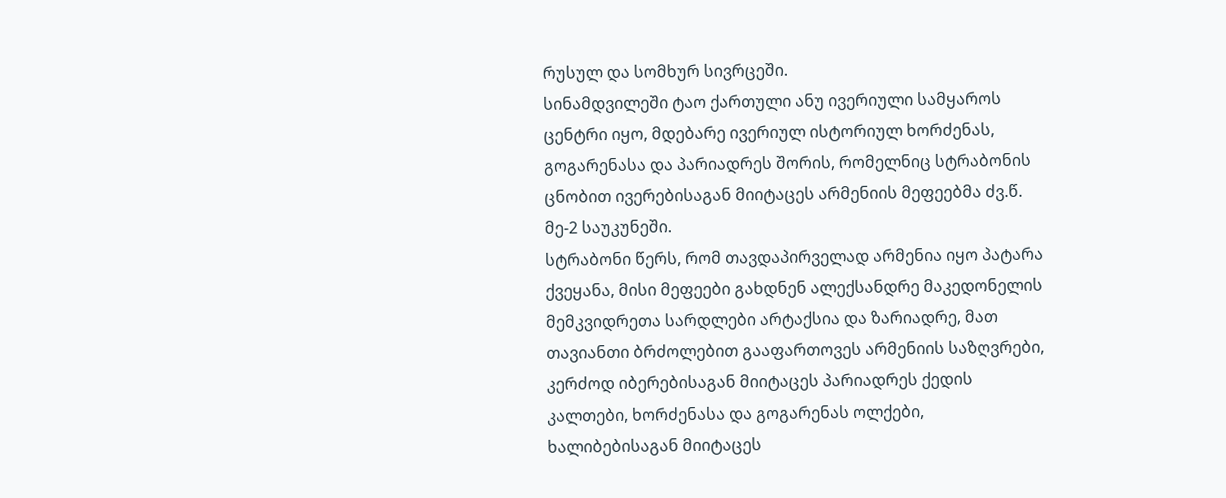რუსულ და სომხურ სივრცეში.
სინამდვილეში ტაო ქართული ანუ ივერიული სამყაროს ცენტრი იყო, მდებარე ივერიულ ისტორიულ ხორძენას, გოგარენასა და პარიადრეს შორის, რომელნიც სტრაბონის ცნობით ივერებისაგან მიიტაცეს არმენიის მეფეებმა ძვ.წ. მე-2 საუკუნეში.
სტრაბონი წერს, რომ თავდაპირველად არმენია იყო პატარა ქვეყანა, მისი მეფეები გახდნენ ალექსანდრე მაკედონელის მემკვიდრეთა სარდლები არტაქსია და ზარიადრე, მათ თავიანთი ბრძოლებით გააფართოვეს არმენიის საზღვრები, კერძოდ იბერებისაგან მიიტაცეს პარიადრეს ქედის კალთები, ხორძენასა და გოგარენას ოლქები, ხალიბებისაგან მიიტაცეს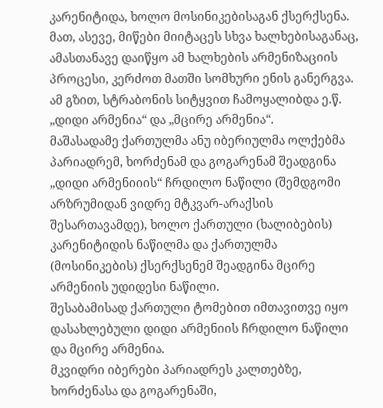კარენიტიდა, ხოლო მოსინიკებისაგან ქსერქსენა. მათ, ასევე, მიწები მიიტაცეს სხვა ხალხებისაგანაც, ამასთანავე დაიწყო ამ ხალხების არმენიზაციის პროცესი, კერძოთ მათში სომხური ენის განერგვა. ამ გზით, სტრაბონის სიტყვით ჩამოყალიბდა ე.წ. „დიდი არმენია“ და „მცირე არმენია“.
მაშასადამე ქართულმა ანუ იბერიულმა ოლქებმა პარიადრემ, ხორძენამ და გოგარენამ შეადგინა „დიდი არმენიიის“ ჩრდილო ნაწილი (შემდგომი არზრუმიდან ვიდრე მტკვარ-არაქსის შესართავამდე), ხოლო ქართული (ხალიბების) კარენიტიდის ნაწილმა და ქართულმა (მოსინიკების) ქსერქსენემ შეადგინა მცირე არმენიის უდიდესი ნაწილი.
შესაბამისად ქართული ტომებით იმთავითვე იყო დასახლებული დიდი არმენიის ჩრდილო ნაწილი და მცირე არმენია.
მკვიდრი იბერები პარიადრეს კალთებზე, ხორძენასა და გოგარენაში,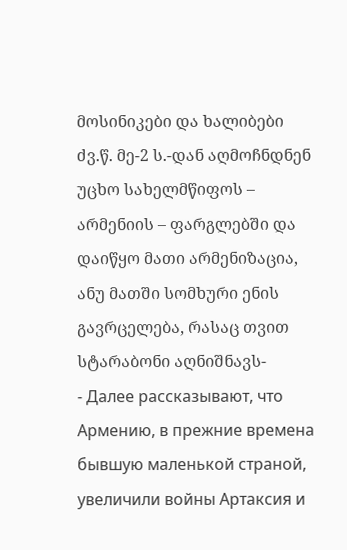მოსინიკები და ხალიბები ძვ.წ. მე-2 ს.-დან აღმოჩნდნენ უცხო სახელმწიფოს – არმენიის – ფარგლებში და დაიწყო მათი არმენიზაცია, ანუ მათში სომხური ენის გავრცელება, რასაც თვით სტარაბონი აღნიშნავს-
- Далее рассказывают, что Армению, в прежние времена бывшую маленькой страной, увеличили войны Артаксия и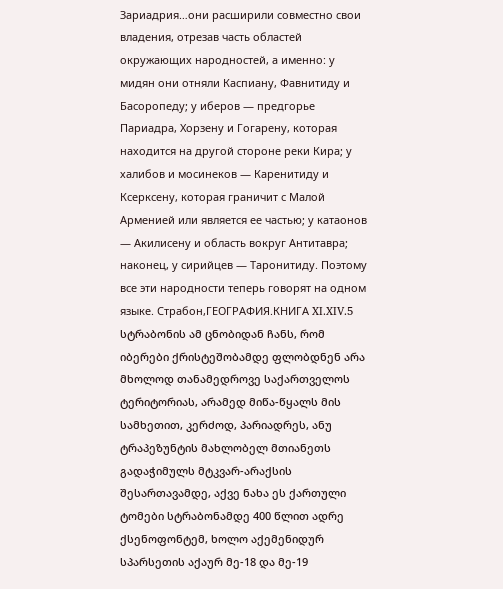Зариадрия…они расширили совместно свои владения, отрезав часть областей окружающих народностей, а именно: у мидян они отняли Каспиану, Фавнитиду и Басоропеду; у иберов — предгорье Париадра, Хорзену и Гогарену, которая находится на другой стороне реки Кира; у халибов и мосинеков — Каренитиду и Ксерксену, которая граничит с Малой Арменией или является ее частью; у катаонов — Акилисену и область вокруг Антитавра; наконец, у сирийцев — Таронитиду. Поэтому все эти народности теперь говорят на одном языке. Страбон,ГЕОГРАФИЯ.КНИГА XI.XIV.5
სტრაბონის ამ ცნობიდან ჩანს, რომ იბერები ქრისტეშობამდე ფლობდნენ არა მხოლოდ თანამედროვე საქართველოს ტერიტორიას, არამედ მიწა-წყალს მის სამხეთით, კერძოდ, პარიადრეს, ანუ ტრაპეზუნტის მახლობელ მთიანეთს გადაჭიმულს მტკვარ-არაქსის შესართავამდე, აქვე ნახა ეს ქართული ტომები სტრაბონამდე 400 წლით ადრე ქსენოფონტემ, ხოლო აქემენიდურ სპარსეთის აქაურ მე-18 და მე-19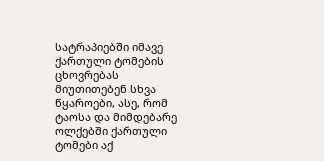სატრაპიებში იმავე ქართული ტომების ცხოვრებას მიუთითებენ სხვა წყაროები, ასე, რომ ტაოსა და მიმდებარე ოლქებში ქართული ტომები აქ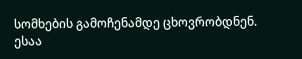სომხების გამოჩენამდე ცხოვრობდნენ. ესაა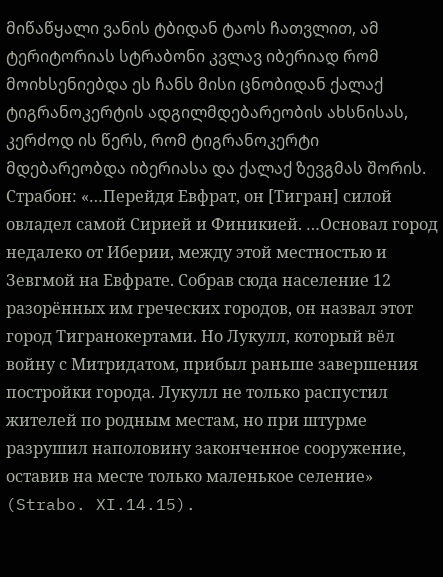მიწაწყალი ვანის ტბიდან ტაოს ჩათვლით, ამ ტერიტორიას სტრაბონი კვლავ იბერიად რომ მოიხსენიებდა ეს ჩანს მისი ცნობიდან ქალაქ ტიგრანოკერტის ადგილმდებარეობის ახსნისას, კერძოდ ის წერს, რომ ტიგრანოკერტი მდებარეობდა იბერიასა და ქალაქ ზევგმას შორის.
Страбон: «…Перейдя Евфрат, он [Тигран] силой овладел самой Сирией и Финикией. …Основал город недалеко от Иберии, между этой местностью и Зевгмой на Евфрате. Собрав сюда население 12 разорённых им греческих городов, он назвал этот город Тигранокертами. Но Лукулл, который вёл войну с Митридатом, прибыл раньше завершения постройки города. Лукулл не только распустил жителей по родным местам, но при штурме разрушил наполовину законченное сооружение, оставив на месте только маленькое селение» (Strabo. XI.14.15).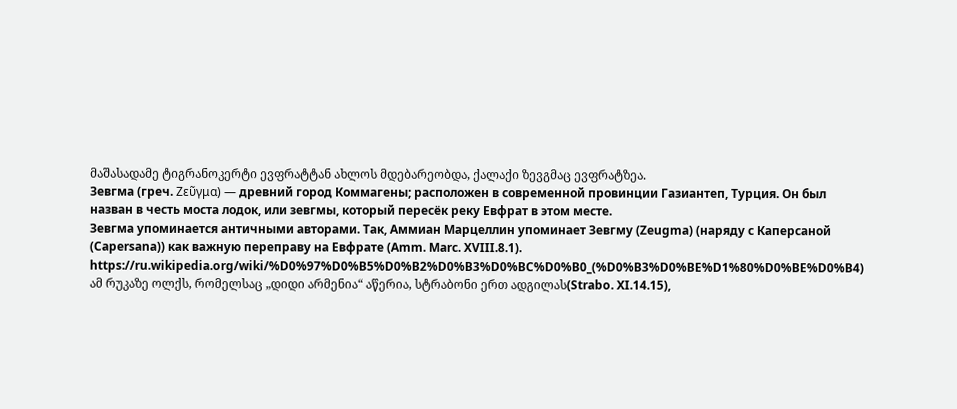მაშასადამე ტიგრანოკერტი ევფრატტან ახლოს მდებარეობდა, ქალაქი ზევგმაც ევფრატზეა.
Зевгма (греч. Ζεῦγμα) — древний город Коммагены; расположен в современной провинции Газиантеп, Турция. Он был назван в честь моста лодок, или зевгмы, который пересёк реку Евфрат в этом месте.
Зевгма упоминается античными авторами. Так, Аммиан Марцеллин упоминает Зевгму (Zeugma) (наряду с Каперсаной (Capersana)) как важную переправу на Евфрате (Amm. Marc. XVIII.8.1).
https://ru.wikipedia.org/wiki/%D0%97%D0%B5%D0%B2%D0%B3%D0%BC%D0%B0_(%D0%B3%D0%BE%D1%80%D0%BE%D0%B4)
ამ რუკაზე ოლქს, რომელსაც „დიდი არმენია“ აწერია, სტრაბონი ერთ ადგილას(Strabo. XI.14.15),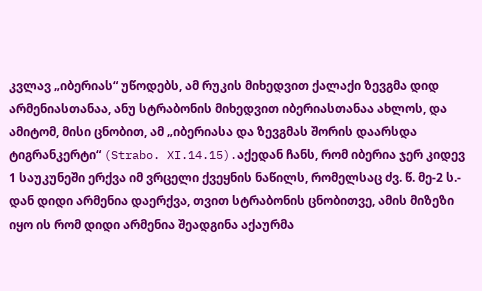კვლავ „იბერიას“ უწოდებს, ამ რუკის მიხედვით ქალაქი ზევგმა დიდ არმენიასთანაა, ანუ სტრაბონის მიხედვით იბერიასთანაა ახლოს, და ამიტომ, მისი ცნობით, ამ „იბერიასა და ზევგმას შორის დაარსდა ტიგრანკერტი“ (Strabo. XI.14.15).აქედან ჩანს, რომ იბერია ჯერ კიდევ 1 საუკუნეში ერქვა იმ ვრცელი ქვეყნის ნაწილს, რომელსაც ძვ. წ. მე-2 ს.- დან დიდი არმენია დაერქვა, თვით სტრაბონის ცნობითვე, ამის მიზეზი იყო ის რომ დიდი არმენია შეადგინა აქაურმა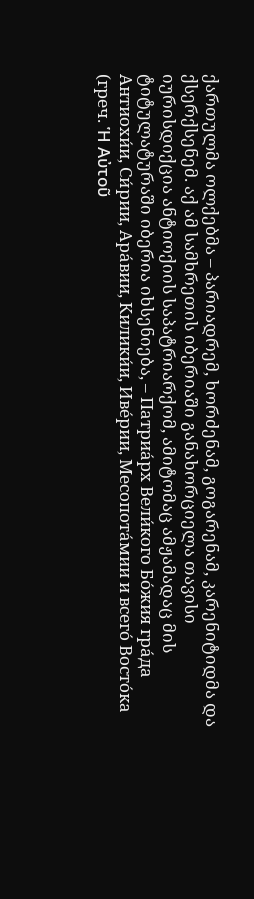ქართულმა ოლქებმა – პარიადრემ, ხორძენამ, გოგარენამ, კარენიტიდმა და ქსერქსენემ. აქ ამ სამხრეთის იბერიაში განახორციელა თავისი იურისდიქცია ანტიოქიის საპატრიარქომ, ამიტომაც ამჟამადაც მის ტიტულატურაში იბერია იხსენიება, – Патриа́рх Вели́кого Бо́жия гра́да Антиохи́и, Си́рии, Ара́вии, Килики́и, Иве́рии, Месопота́мии и всего́ Восто́ка (греч. Ἡ Αὐτοῦ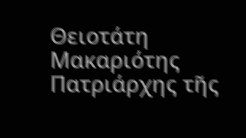Θειοτάτη Μακαριότης Πατριάρχης τῆς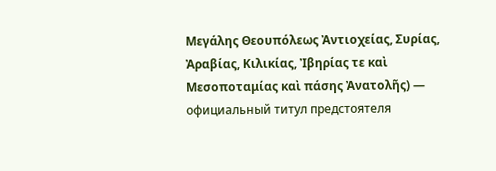Μεγάλης Θεουπόλεως Ἀντιοχείας, Συρίας, Ἀραβίας, Κιλικίας, Ἰβηρίας τε καὶ Μεσοποταμίας καὶ πάσης Ἀνατολῆς) — официальный титул предстоятеля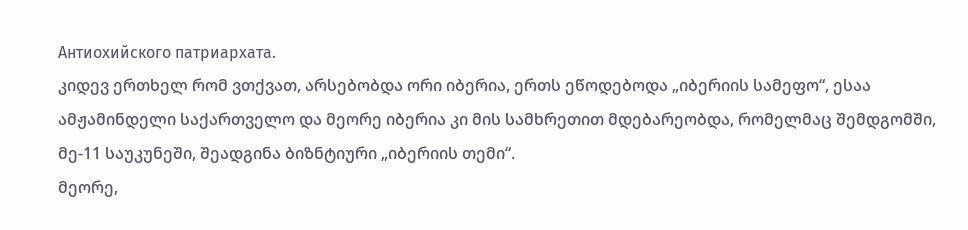Антиохийского патриархата.
კიდევ ერთხელ რომ ვთქვათ, არსებობდა ორი იბერია, ერთს ეწოდებოდა „იბერიის სამეფო“, ესაა ამჟამინდელი საქართველო და მეორე იბერია კი მის სამხრეთით მდებარეობდა, რომელმაც შემდგომში, მე-11 საუკუნეში, შეადგინა ბიზნტიური „იბერიის თემი“.
მეორე,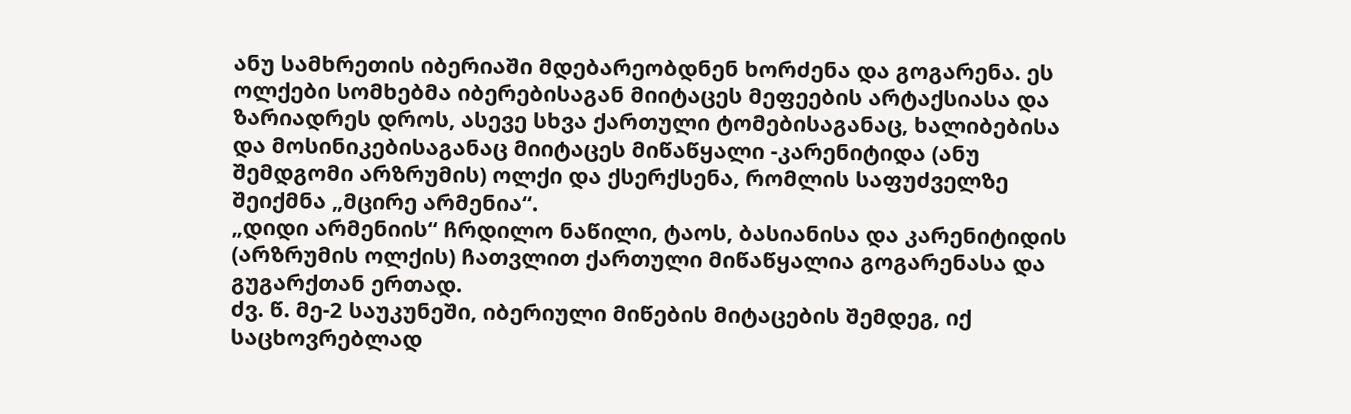ანუ სამხრეთის იბერიაში მდებარეობდნენ ხორძენა და გოგარენა. ეს ოლქები სომხებმა იბერებისაგან მიიტაცეს მეფეების არტაქსიასა და ზარიადრეს დროს, ასევე სხვა ქართული ტომებისაგანაც, ხალიბებისა და მოსინიკებისაგანაც მიიტაცეს მიწაწყალი -კარენიტიდა (ანუ შემდგომი არზრუმის) ოლქი და ქსერქსენა, რომლის საფუძველზე შეიქმნა „მცირე არმენია“.
„დიდი არმენიის“ ჩრდილო ნაწილი, ტაოს, ბასიანისა და კარენიტიდის (არზრუმის ოლქის) ჩათვლით ქართული მიწაწყალია გოგარენასა და გუგარქთან ერთად.
ძვ. წ. მე-2 საუკუნეში, იბერიული მიწების მიტაცების შემდეგ, იქ საცხოვრებლად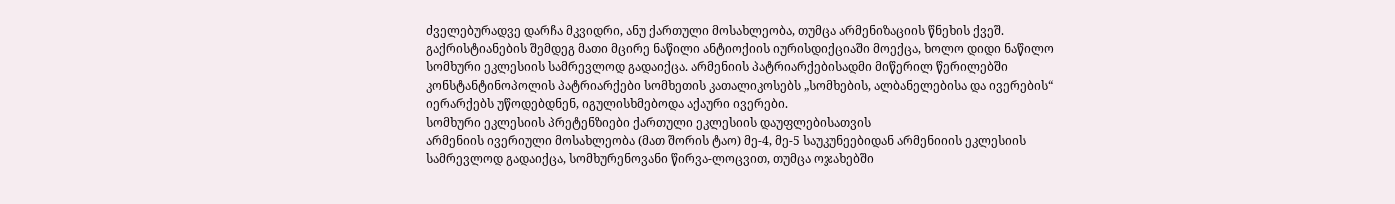ძველებურადვე დარჩა მკვიდრი, ანუ ქართული მოსახლეობა, თუმცა არმენიზაციის წნეხის ქვეშ. გაქრისტიანების შემდეგ მათი მცირე ნაწილი ანტიოქიის იურისდიქციაში მოექცა, ხოლო დიდი ნაწილო სომხური ეკლესიის სამრევლოდ გადაიქცა. არმენიის პატრიარქებისადმი მიწერილ წერილებში კონსტანტინოპოლის პატრიარქები სომხეთის კათალიკოსებს „სომხების, ალბანელებისა და ივერების“ იერარქებს უწოდებდნენ, იგულისხმებოდა აქაური ივერები.
სომხური ეკლესიის პრეტენზიები ქართული ეკლესიის დაუფლებისათვის
არმენიის ივერიული მოსახლეობა (მათ შორის ტაო) მე-4, მე-5 საუკუნეებიდან არმენიიის ეკლესიის სამრევლოდ გადაიქცა, სომხურენოვანი წირვა-ლოცვით, თუმცა ოჯახებში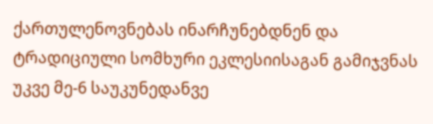ქართულენოვნებას ინარჩუნებდნენ და ტრადიციული სომხური ეკლესიისაგან გამიჯვნას უკვე მე-6 საუკუნედანვე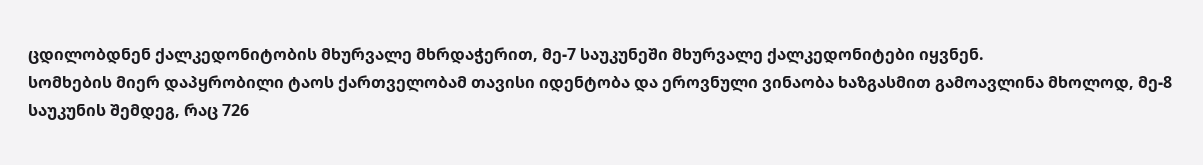ცდილობდნენ ქალკედონიტობის მხურვალე მხრდაჭერით, მე-7 საუკუნეში მხურვალე ქალკედონიტები იყვნენ.
სომხების მიერ დაპყრობილი ტაოს ქართველობამ თავისი იდენტობა და ეროვნული ვინაობა ხაზგასმით გამოავლინა მხოლოდ, მე-8 საუკუნის შემდეგ, რაც 726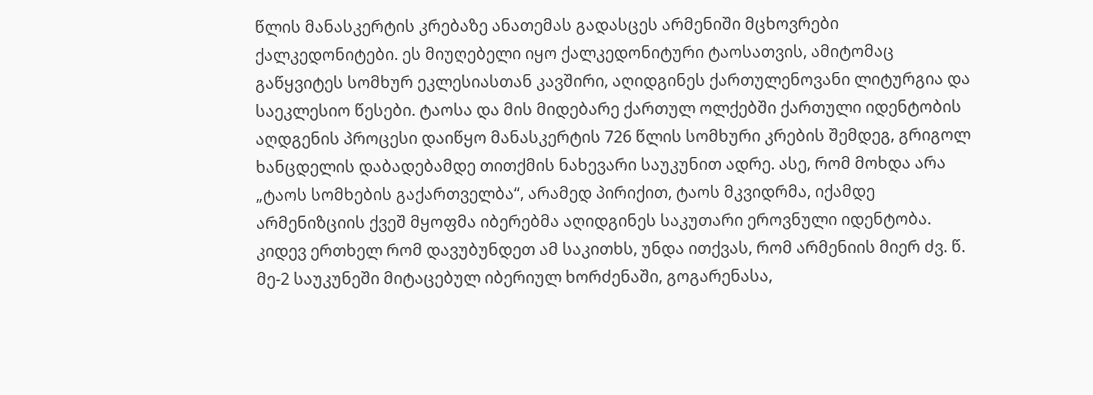წლის მანასკერტის კრებაზე ანათემას გადასცეს არმენიში მცხოვრები ქალკედონიტები. ეს მიუღებელი იყო ქალკედონიტური ტაოსათვის, ამიტომაც გაწყვიტეს სომხურ ეკლესიასთან კავშირი, აღიდგინეს ქართულენოვანი ლიტურგია და საეკლესიო წესები. ტაოსა და მის მიდებარე ქართულ ოლქებში ქართული იდენტობის აღდგენის პროცესი დაიწყო მანასკერტის 726 წლის სომხური კრების შემდეგ, გრიგოლ ხანცდელის დაბადებამდე თითქმის ნახევარი საუკუნით ადრე. ასე, რომ მოხდა არა „ტაოს სომხების გაქართველბა“, არამედ პირიქით, ტაოს მკვიდრმა, იქამდე არმენიზციის ქვეშ მყოფმა იბერებმა აღიდგინეს საკუთარი ეროვნული იდენტობა.
კიდევ ერთხელ რომ დავუბუნდეთ ამ საკითხს, უნდა ითქვას, რომ არმენიის მიერ ძვ. წ. მე-2 საუკუნეში მიტაცებულ იბერიულ ხორძენაში, გოგარენასა,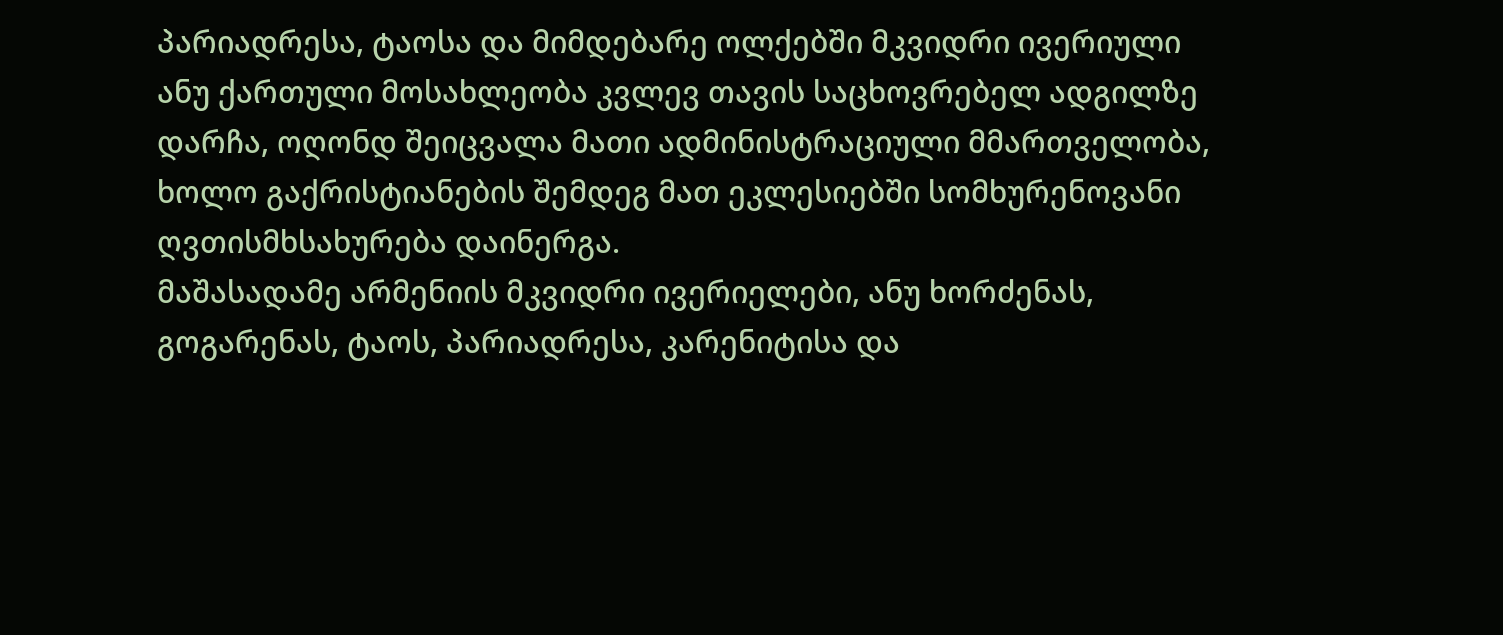პარიადრესა, ტაოსა და მიმდებარე ოლქებში მკვიდრი ივერიული ანუ ქართული მოსახლეობა კვლევ თავის საცხოვრებელ ადგილზე დარჩა, ოღონდ შეიცვალა მათი ადმინისტრაციული მმართველობა, ხოლო გაქრისტიანების შემდეგ მათ ეკლესიებში სომხურენოვანი ღვთისმხსახურება დაინერგა.
მაშასადამე არმენიის მკვიდრი ივერიელები, ანუ ხორძენას, გოგარენას, ტაოს, პარიადრესა, კარენიტისა და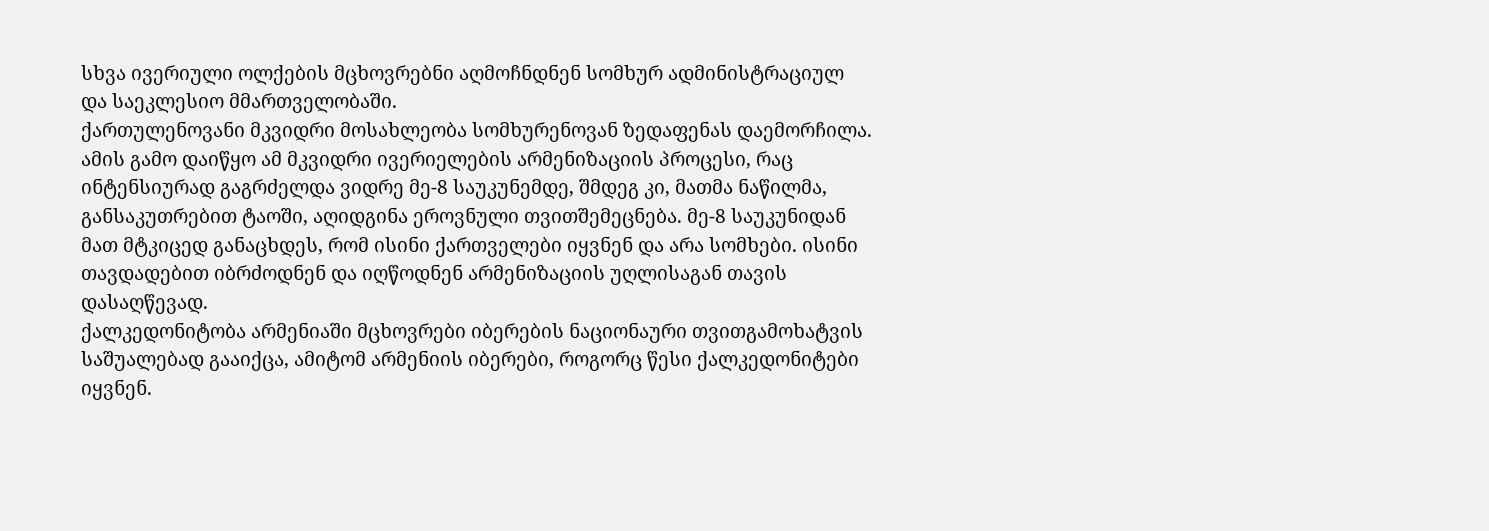სხვა ივერიული ოლქების მცხოვრებნი აღმოჩნდნენ სომხურ ადმინისტრაციულ და საეკლესიო მმართველობაში.
ქართულენოვანი მკვიდრი მოსახლეობა სომხურენოვან ზედაფენას დაემორჩილა. ამის გამო დაიწყო ამ მკვიდრი ივერიელების არმენიზაციის პროცესი, რაც ინტენსიურად გაგრძელდა ვიდრე მე-8 საუკუნემდე, შმდეგ კი, მათმა ნაწილმა, განსაკუთრებით ტაოში, აღიდგინა ეროვნული თვითშემეცნება. მე-8 საუკუნიდან მათ მტკიცედ განაცხდეს, რომ ისინი ქართველები იყვნენ და არა სომხები. ისინი თავდადებით იბრძოდნენ და იღწოდნენ არმენიზაციის უღლისაგან თავის დასაღწევად.
ქალკედონიტობა არმენიაში მცხოვრები იბერების ნაციონაური თვითგამოხატვის საშუალებად გააიქცა, ამიტომ არმენიის იბერები, როგორც წესი ქალკედონიტები იყვნენ.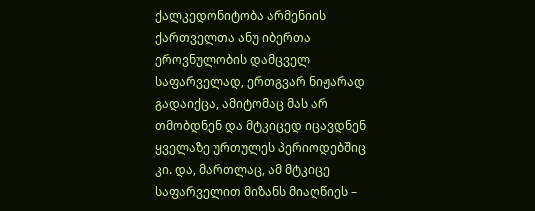ქალკედონიტობა არმენიის ქართველთა ანუ იბერთა ეროვნულობის დამცველ საფარველად, ერთგვარ ნიჟარად გადაიქცა, ამიტომაც მას არ თმობდნენ და მტკიცედ იცავდნენ ყველაზე ურთულეს პერიოდებშიც კი. და, მართლაც, ამ მტკიცე საფარველით მიზანს მიაღწიეს –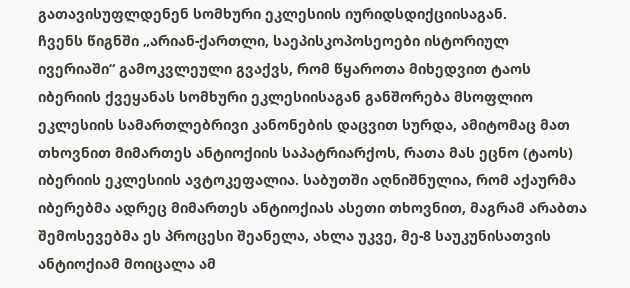გათავისუფლდენენ სომხური ეკლესიის იურიდსდიქციისაგან.
ჩვენს წიგნში „არიან-ქართლი, საეპისკოპოსეოები ისტორიულ ივერიაში“ გამოკვლეული გვაქვს, რომ წყაროთა მიხედვით ტაოს იბერიის ქვეყანას სომხური ეკლესიისაგან განშორება მსოფლიო ეკლესიის სამართლებრივი კანონების დაცვით სურდა, ამიტომაც მათ თხოვნით მიმართეს ანტიოქიის საპატრიარქოს, რათა მას ეცნო (ტაოს) იბერიის ეკლესიის ავტოკეფალია. საბუთში აღნიშნულია, რომ აქაურმა იბერებმა ადრეც მიმართეს ანტიოქიას ასეთი თხოვნით, მაგრამ არაბთა შემოსევებმა ეს პროცესი შეანელა, ახლა უკვე, მე-8 საუკუნისათვის ანტიოქიამ მოიცალა ამ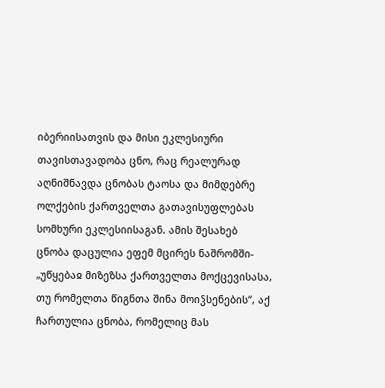იბერიისათვის და მისი ეკლესიური თავისთავადობა ცნო, რაც რეალურად აღნიშნავდა ცნობას ტაოსა და მიმდებრე ოლქების ქართველთა გათავისუფლებას სომხური ეკლესიისაგან. ამის შესახებ ცნობა დაცულია ეფემ მცირეს ნაშრომში- „უწყებაჲ მიზეზსა ქართველთა მოქცევისასა, თუ რომელთა წიგნთა შინა მოიჴსენების“, აქ ჩართულია ცნობა, რომელიც მას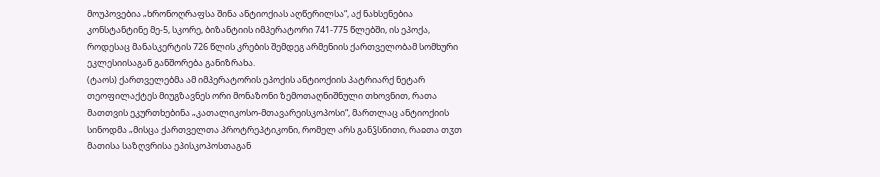მოუპოვებია „ხრონოღრაფსა შინა ანტიოქიას აღწერილსა“, აქ ნახსენებია კონსტანტინე მე-5, სკორე, ბიზანტიის იმპერატორი 741-775 წლებში, ის ეპოქა, როდესაც მანასკერტის 726 წლის კრების შემდეგ არმენიის ქართველობამ სომხური ეკლესიისაგან განშორება განიზრახა.
(ტაოს) ქართველებმა ამ იმპერატორის ეპოქის ანტიოქიის პატრიარქ ნეტარ თეოფილაქტეს მიუგზავნეს ორი მონაზონი ზემოთაღნიშნული თხოვნით, რათა მათთვის ეკურთხებინა „კათალიკოსო-მთავარეისკოპოსი“, მართლაც ანტიოქიის სინოდმა „მისცა ქართველთა პროტრეპტიკონი, რომელ არს განჴსნითი, რაჲთა თჳთ მათისა საზღვრისა ეპისკოპოსთაგან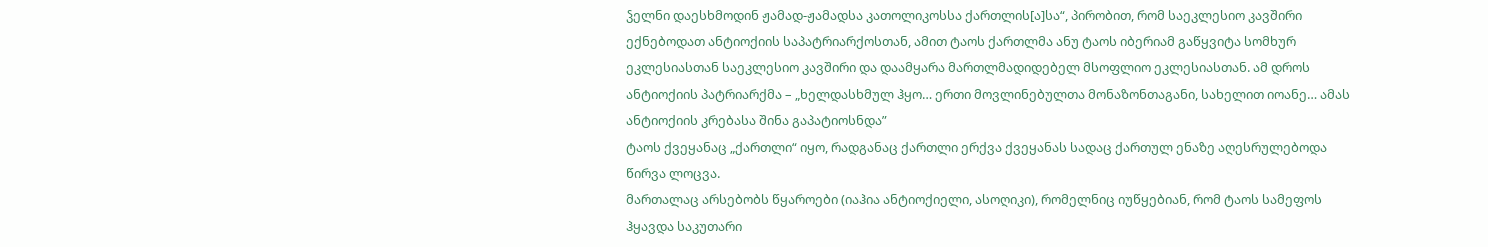ჴელნი დაესხმოდინ ჟამად-ჟამადსა კათოლიკოსსა ქართლის[ა]სა“, პირობით, რომ საეკლესიო კავშირი ექნებოდათ ანტიოქიის საპატრიარქოსთან, ამით ტაოს ქართლმა ანუ ტაოს იბერიამ გაწყვიტა სომხურ ეკლესიასთან საეკლესიო კავშირი და დაამყარა მართლმადიდებელ მსოფლიო ეკლესიასთან. ამ დროს ანტიოქიის პატრიარქმა – „ხელდასხმულ ჰყო… ერთი მოვლინებულთა მონაზონთაგანი, სახელით იოანე… ამას ანტიოქიის კრებასა შინა გაპატიოსნდა”
ტაოს ქვეყანაც „ქართლი“ იყო, რადგანაც ქართლი ერქვა ქვეყანას სადაც ქართულ ენაზე აღესრულებოდა წირვა ლოცვა.
მართალაც არსებობს წყაროები (იაჰია ანტიოქიელი, ასოღიკი), რომელნიც იუწყებიან, რომ ტაოს სამეფოს ჰყავდა საკუთარი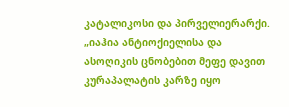კატალიკოსი და პირველიერარქი.
„იაჰია ანტიოქიელისა და ასოღიკის ცნობებით მეფე დავით კურაპალატის კარზე იყო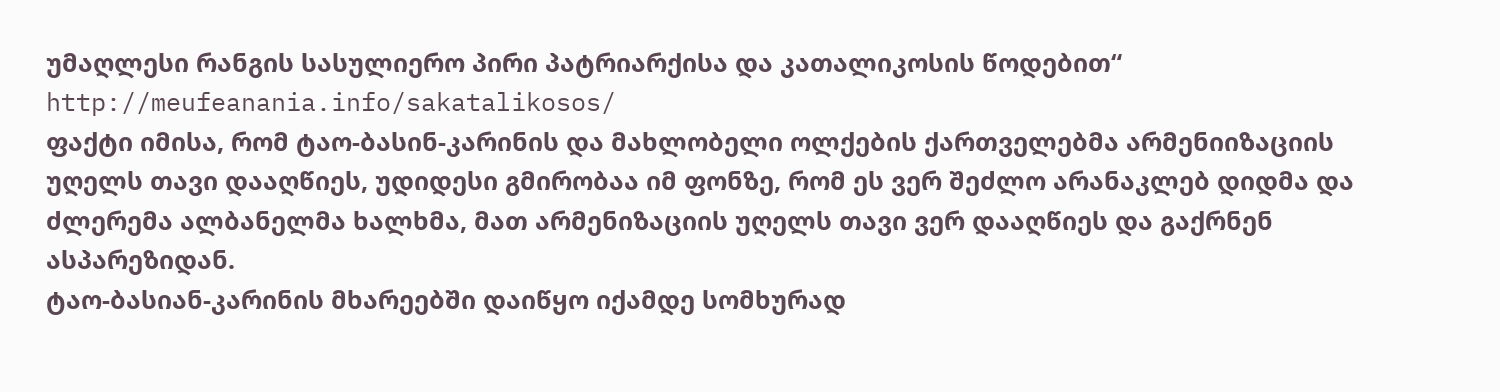უმაღლესი რანგის სასულიერო პირი პატრიარქისა და კათალიკოსის წოდებით“ http://meufeanania.info/sakatalikosos/
ფაქტი იმისა, რომ ტაო-ბასინ-კარინის და მახლობელი ოლქების ქართველებმა არმენიიზაციის უღელს თავი დააღწიეს, უდიდესი გმირობაა იმ ფონზე, რომ ეს ვერ შეძლო არანაკლებ დიდმა და ძლერემა ალბანელმა ხალხმა, მათ არმენიზაციის უღელს თავი ვერ დააღწიეს და გაქრნენ ასპარეზიდან.
ტაო-ბასიან-კარინის მხარეებში დაიწყო იქამდე სომხურად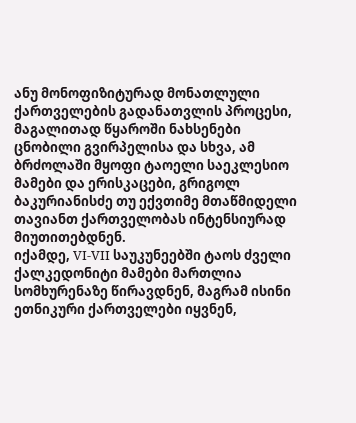ანუ მონოფიზიტურად მონათლული ქართველების გადანათვლის პროცესი, მაგალითად წყაროში ნახსენები ცნობილი გვირპელისა და სხვა, ამ ბრძოლაში მყოფი ტაოელი საეკლესიო მამები და ერისკაცები, გრიგოლ ბაკურიანისძე თუ ექვთიმე მთაწმიდელი თავიანთ ქართველობას ინტენსიურად მიუთითებდნენ.
იქამდე, VI-VII საუკუნეებში ტაოს ძველი ქალკედონიტი მამები მართლია სომხურენაზე წირავდნენ, მაგრამ ისინი ეთნიკური ქართველები იყვნენ,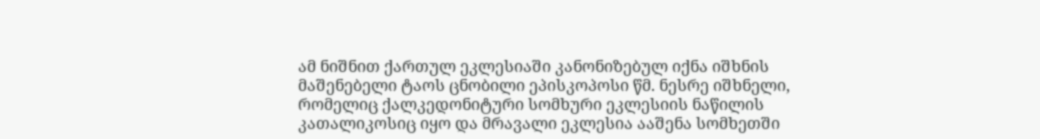ამ ნიშნით ქართულ ეკლესიაში კანონიზებულ იქნა იშხნის მაშენებელი ტაოს ცნობილი ეპისკოპოსი წმ. ნესრე იშხნელი, რომელიც ქალკედონიტური სომხური ეკლესიის ნაწილის კათალიკოსიც იყო და მრავალი ეკლესია ააშენა სომხეთში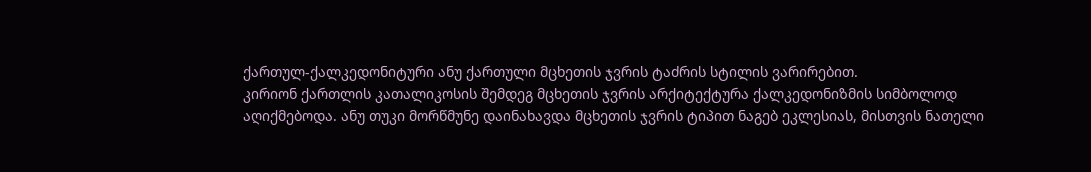ქართულ-ქალკედონიტური ანუ ქართული მცხეთის ჯვრის ტაძრის სტილის ვარირებით.
კირიონ ქართლის კათალიკოსის შემდეგ მცხეთის ჯვრის არქიტექტურა ქალკედონიზმის სიმბოლოდ აღიქმებოდა. ანუ თუკი მორწმუნე დაინახავდა მცხეთის ჯვრის ტიპით ნაგებ ეკლესიას, მისთვის ნათელი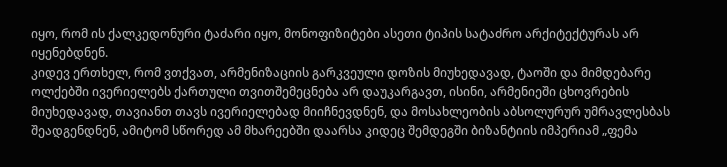იყო, რომ ის ქალკედონური ტაძარი იყო, მონოფიზიტები ასეთი ტიპის სატაძრო არქიტექტურას არ იყენებდნენ.
კიდევ ერთხელ, რომ ვთქვათ, არმენიზაციის გარკვეული დოზის მიუხედავად, ტაოში და მიმდებარე ოლქებში ივერიელებს ქართული თვითშემეცნება არ დაუკარგავთ, ისინი, არმენიეში ცხოვრების მიუხედავად, თავიანთ თავს ივერიელებად მიიჩნევდნენ, და მოსახლეობის აბსოლურურ უმრავლესბას შეადგენდნენ, ამიტომ სწორედ ამ მხარეებში დაარსა კიდეც შემდეგში ბიზანტიის იმპერიამ „ფემა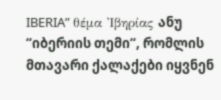IBERIA” θέμα Ἰβηρίας ანუ “იბერიის თემი“, რომლის მთავარი ქალაქები იყვნენ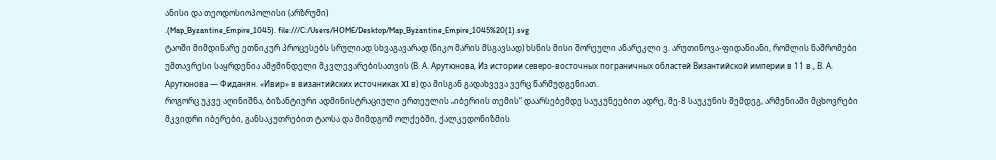ანისი და თეოდოსიოპოლისი (არზრუმი)
.(Map_Byzantine_Empire_1045). file:///C:/Users/HOME/Desktop/Map_Byzantine_Empire_1045%20(1).svg
ტაოში მიმდინარე ეთნიკურ პროცესებს სრულიად სხვაგავარად (ნიკო მარის მსგავსად) ხსნის მისი შორეული ანარეკლი ვ. არუთინოვა-ფიდანიანი, რომლის ნაშრომები უმთავრესი საყრდენია ამჟმინდელი მკვლევარებისათვის (В. А. Арутюнова, Из истории северо-восточных пограничных областей Византийской империи в 11 в., В. А. Арутюнова — Фиданян. «Ивир» в византийских источниках XI в) და მისგან გადახვევა ვერც წარმუდგენიათ.
როგორც უკვე აღინიშნა, ბიზანტიური ადმინისტრაციული ერთეულის „იბერიის თემის“ დაარსებემდე საუკუნეებით ადრე, მე-8 საუკუნის შემდეგ, არმენიაში მცხოვრები მკვიდრი იბერები, განსაკუთრებით ტაოსა და მიმდგომ ოლქებში, ქალკედონიზმის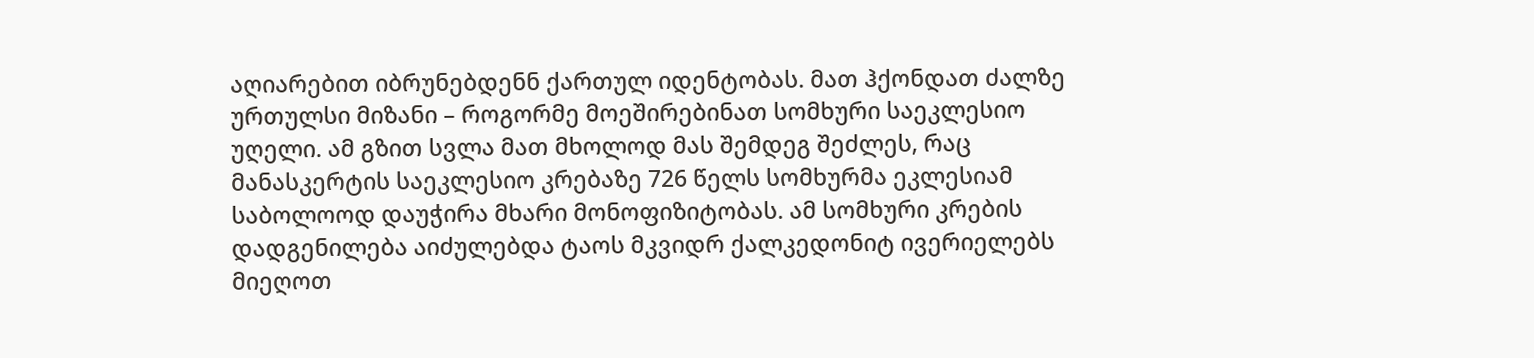აღიარებით იბრუნებდენნ ქართულ იდენტობას. მათ ჰქონდათ ძალზე ურთულსი მიზანი – როგორმე მოეშირებინათ სომხური საეკლესიო უღელი. ამ გზით სვლა მათ მხოლოდ მას შემდეგ შეძლეს, რაც მანასკერტის საეკლესიო კრებაზე 726 წელს სომხურმა ეკლესიამ საბოლოოდ დაუჭირა მხარი მონოფიზიტობას. ამ სომხური კრების დადგენილება აიძულებდა ტაოს მკვიდრ ქალკედონიტ ივერიელებს მიეღოთ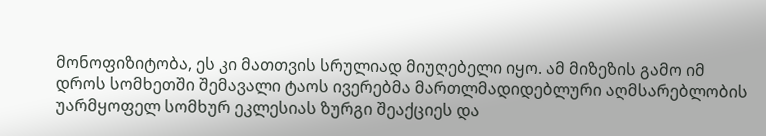მონოფიზიტობა, ეს კი მათთვის სრულიად მიუღებელი იყო. ამ მიზეზის გამო იმ დროს სომხეთში შემავალი ტაოს ივერებმა მართლმადიდებლური აღმსარებლობის უარმყოფელ სომხურ ეკლესიას ზურგი შეაქციეს და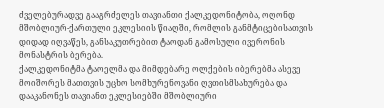ძველებურადვე გააგრძელეს თავიანთი ქალკედონიტობა, ოღონდ მშობლიურ-ქართული ეკლესიის წიაღში, რომლის განმტიცებისათვის დიდად იღვაწეს, განსაკუთრებით ტაოდან გამოსული ივერონის მონასტრის ბერება.
ქალკედონიტმა ტაოელმა და მიმდებარე ოლქების იბერებმა ასევე მოიშორეს მათთვის უცხო სომხურენოვანი ღვთისმსახურება და დააკანონეს თავიანთ ეკლესიებში მშობლიური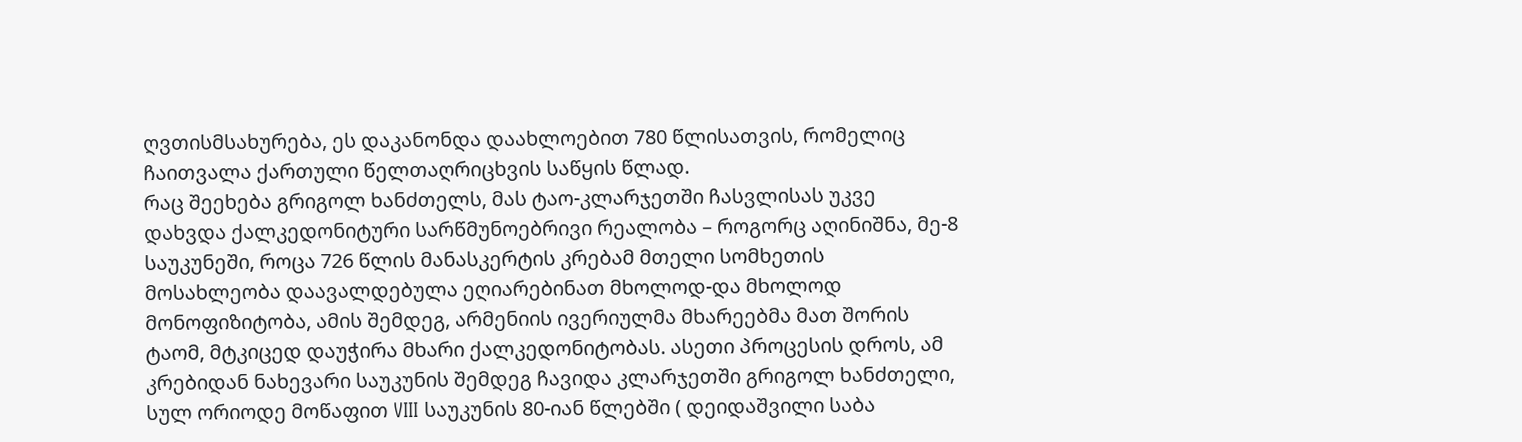ღვთისმსახურება, ეს დაკანონდა დაახლოებით 780 წლისათვის, რომელიც ჩაითვალა ქართული წელთაღრიცხვის საწყის წლად.
რაც შეეხება გრიგოლ ხანძთელს, მას ტაო-კლარჯეთში ჩასვლისას უკვე დახვდა ქალკედონიტური სარწმუნოებრივი რეალობა – როგორც აღინიშნა, მე-8 საუკუნეში, როცა 726 წლის მანასკერტის კრებამ მთელი სომხეთის მოსახლეობა დაავალდებულა ეღიარებინათ მხოლოდ-და მხოლოდ მონოფიზიტობა, ამის შემდეგ, არმენიის ივერიულმა მხარეებმა მათ შორის ტაომ, მტკიცედ დაუჭირა მხარი ქალკედონიტობას. ასეთი პროცესის დროს, ამ კრებიდან ნახევარი საუკუნის შემდეგ ჩავიდა კლარჯეთში გრიგოლ ხანძთელი, სულ ორიოდე მოწაფით VIII საუკუნის 80-იან წლებში ( დეიდაშვილი საბა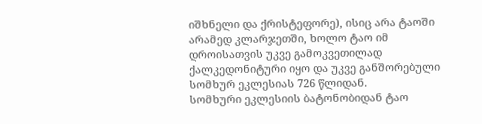იშხნელი და ქრისტეფორე), ისიც არა ტაოში არამედ კლარჯეთში, ხოლო ტაო იმ დროისათვის უკვე გამოკვეთილად ქალკედონიტური იყო და უკვე განშორებული სომხურ ეკლესიას 726 წლიდან.
სომხური ეკლესიის ბატონობიდან ტაო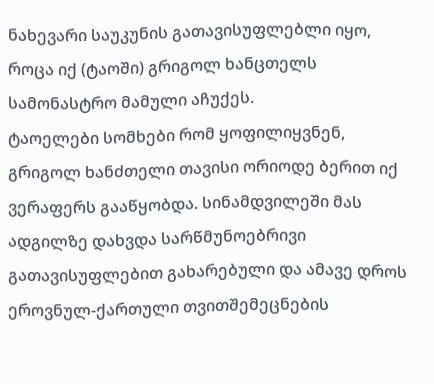ნახევარი საუკუნის გათავისუფლებლი იყო, როცა იქ (ტაოში) გრიგოლ ხანცთელს სამონასტრო მამული აჩუქეს.
ტაოელები სომხები რომ ყოფილიყვნენ, გრიგოლ ხანძთელი თავისი ორიოდე ბერით იქ ვერაფერს გააწყობდა. სინამდვილეში მას ადგილზე დახვდა სარწმუნოებრივი გათავისუფლებით გახარებული და ამავე დროს ეროვნულ-ქართული თვითშემეცნების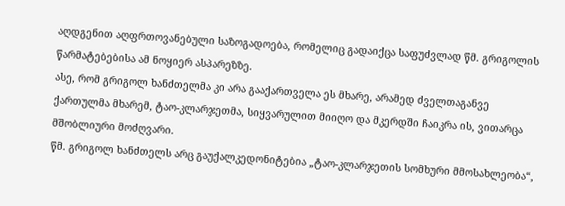აღდგენით აღფრთოვანებული საზოგადოება, რომელიც გადაიქცა საფუძვლად წმ. გრიგოლის წარმატებებისა ამ ნოყიერ ასპარეზზე.
ასე, რომ გრიგოლ ხანძთელმა კი არა გააქართველა ეს მხარე, არამედ ძველთაგანვე ქართულმა მხარემ, ტაო-კლარჯეთმა, სიყვარულით მიიღო და მკერდში ჩაიკრა ის, ვითარცა მშობლიური მოძღვარი.
წმ. გრიგოლ ხანძთელს არც გაუქალკედონიტებია „ტაო-კლარჯეთის სომხური მმოსახლეობა“,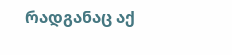რადგანაც აქ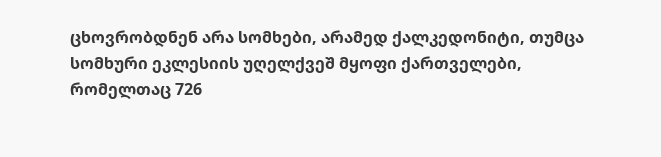ცხოვრობდნენ არა სომხები, არამედ ქალკედონიტი, თუმცა სომხური ეკლესიის უღელქვეშ მყოფი ქართველები, რომელთაც 726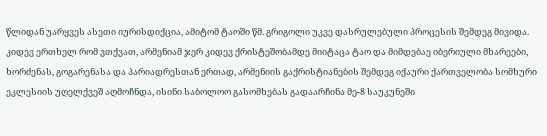წლიდან უარყვეს ასეთი იურისდიქცია, ამიტომ ტაოში წმ. გრიგოლი უკვე დასრულებული პროცესის შემდეგ მივიდა.
კიდევ ერთხელ რომ ვთქვათ, არმენიამ ჯერ კიდევ ქრისტეშობამდე მიიტაცა ტაო და მიმდებაე იბერიული მხარეები, ხორძენას, გოგარენასა და პარიადრესთან ერთად, არმენიის გაქრისტიანების შემდეგ იქაური ქართველობა სომხური ეკლესიის უღელქვეშ აღმოჩნდა, ისინი საბოლოო გასომხებას გადაარჩინა მე-8 საუკუნეში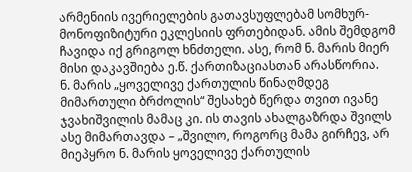არმენიის ივერიელების გათავსუფლებამ სომხურ-მონოფიზიტური ეკლესიის ფრთებიდან. ამის შემდგომ ჩავიდა იქ გრიგოლ ხნძთელი. ასე, რომ ნ. მარის მიერ მისი დაკავშიება ე.წ. ქართიზაციასთან არასწორია.
ნ. მარის „ყოველივე ქართულის წინაღმდეგ მიმართული ბრძოლის“ შესახებ წერდა თვით ივანე ჯვახიშვილის მამაც კი. ის თავის ახალგაზრდა შვილს ასე მიმართავდა – „შვილო, როგორც მამა გირჩევ, არ მიეპყრო ნ. მარის ყოველივე ქართულის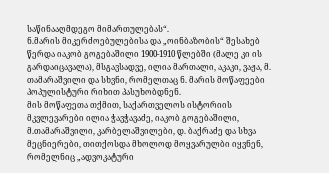საწინააღმდეგო მიმართულებას“.
ნ.მარის მიკერძოებულებისა და „ოინბაზობის“ შესახებ წერდა იაკობ გოგებაშილი 1900-1910 წლებში (მალე კი ის გარდაიცავალა), მსგავსადვე, ილია მართალი, აკაკი, ვაჟა, მ. თამარაშვილი და სხვნი, რომელთაც ნ. მარის მოწაფეები პოპულისტური რიხით პასუხობდნენ.
მის მოწაფეთა თქმით, საქართველოს ისტორიის მკვლევარები ილია ჭავჭავაძე, იაკობ გოგებაშილი, მ.თამარაშვილი, კარბელაშვილები, დ. ბაქრაძე და სხვა მეცნიერები, თითქოსდა მხოლოდ მოყვარულბი იყვნენ, რომელნიც „ადვოკატური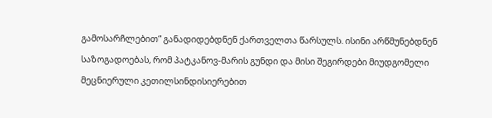გამოსარჩლებით“ განადიდებდნენ ქართველთა წარსულს. ისინი არწმუნებდნენ საზოგადოებას, რომ პატკანოვ-მარის გუნდი და მისი შეგირდები მიუდგომელი მეცნიერული კეთილსინდისიერებით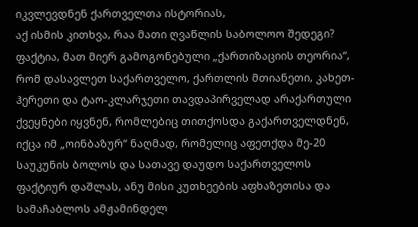იკვლევდნენ ქართველთა ისტორიას,
აქ ისმის კითხვა, რაა მათი ღვაწლის საბოლოო შედეგი?
ფაქტია, მათ მიერ გამოგონებული „ქართიზაციის თეორია“, რომ დასავლეთ საქართველო, ქართლის მთიანეთი, კახეთ-ჰერეთი და ტაო-კლარჯეთი თავდაპირველად არაქართული ქვეყნები იყვნენ, რომლებიც თითქოსდა გაქართველდნენ, იქცა იმ „ოინბაზურ“ ნაღმად, რომელიც აფეთქდა მე-20 საუკუნის ბოლოს და სათავე დაუდო საქართველოს ფაქტიურ დაშლას, ანუ მისი კუთხეების აფხაზეთისა და სამაჩაბლოს ამჟამინდელ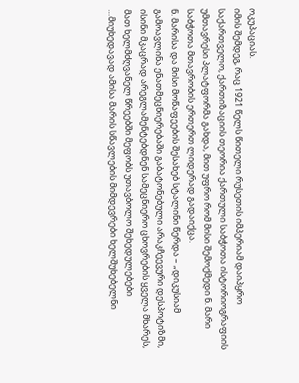ოკუპაციას.
იმის შემდეგ, რაც 1921 წელს წითელი რუსეთის იმპერიამ დაიპყრო საქართველო, ქართიზაციის თეორია ქართული საბჭოთა ისტორიოგრაფიის უმთავრესი პლატფორმა გახდა, მით უფრო რომ მისი შემოქმედი ნ. მარი საბჭოთა მთავრობის ერთერთ ლიდერად გადაიქცა.
ნ. მარისა და მისი მოწაფეების შესახებ სტალინი წერდა – „დიკუსიამ გამოავლინა ენათმეცნიერებაში გაბატონებული არაკჩეევური დესპოტიზმი, ისინი მკაცრად არეგლამენტებდნენ სამეცნიერო ცხოვრების ყველა მხარეს, მათ ხელმძღვანელ წრეებში მეფობს უთავბოლო შეხედულებები …მიუხედავად ამისა მარის სწავლების მიმდევრები ხელშუხებელნი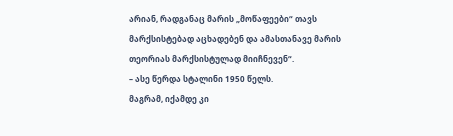არიან, რადგანაც მარის „მოწაფეები“ თავს მარქსისტებად აცხადებენ და ამასთანავე მარის თეორიას მარქსისტულად მიიჩნევენ“.
– ასე წერდა სტალინი 1950 წელს.
მაგრამ, იქამდე კი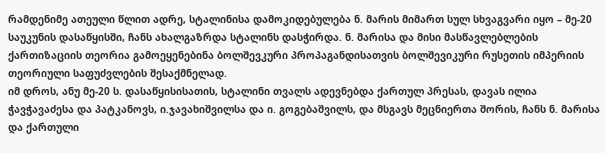რამდენიმე ათეული წლით ადრე, სტალინისა დამოკიდებულება ნ. მარის მიმართ სულ სხვაგვარი იყო – მე-20 საუკუნის დასაწყისში, ჩანს ახალგაზრდა სტალინს დასჭირდა. ნ. მარისა და მისი მასწავლებლების ქართიზაციის თეორია გამოეყენებინა ბოლშევკური პროპაგანდისათვის ბოლშევიკური რუსეთის იმპერიის თეორიული საფუძვლების შესაქმნელად.
იმ დროს, ანუ მე-20 ს. დასაწყისისათის, სტალინი თვალს ადევნებდა ქართულ პრესას, დავას ილია ჭავჭავაძესა და პატკანოვს, ი.ჯავახიშვილსა და ი. გოგებაშვილს, და მსგავს მეცნიერთა შორის, ჩანს ნ. მარისა და ქართული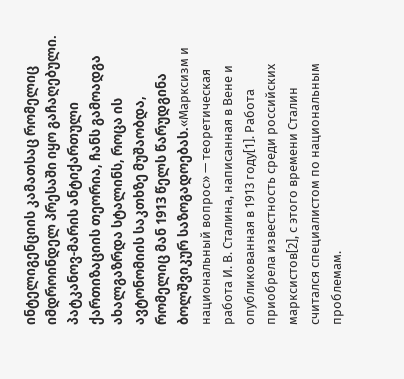ინტელიგენციის კამათსაც რომელიც იმდროინდელ პრესაში იყო გაჩაღებული.
პატკანოვ-მარის ანტიქართული ქართიზაციის თეორია, ჩანს გამოადგა ახალგაზრდა სტალინს, როცა ის ავტონომიის საკთხზე მუშაობდა, რომელიც მან 1913 წელს წარუდგინა ბოლშვიკურ საზოგადოებას.«Марксизм и национальный вопрос» — теоретическая работа И. В. Сталина, написанная в Вене и опубликованная в 1913 году[1]. Работа приобрела известность среди российских марксистов[2], с этого времени Сталин считался специалистом по национальным проблемам.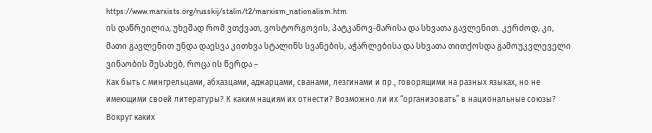https://www.marxists.org/russkij/stalin/t2/marxism_nationalism.htm
ის დაწრეილია, უხეშად რომ ვთქვათ, ვოსტორგოვის, პატკანოვ-მარისა და სხვათა გავლენით. კერძოდ, კი, მათი გავლენით უნდა დაესვა კითხვა სტალინს სვანების, აჭარლებისა და სხვათა თითქოსდა გამოუკვლეველი ვინაობის შესახებ, როცა ის წერდა –
Как быть с мингрельцами, абхазцами, аджарцами, сванами, лезгинами и пр., говорящими на разных языках, но не имеющими своей литературы? К каким нациям их отнести? Возможно ли их “организовать” в национальные союзы? Вокруг каких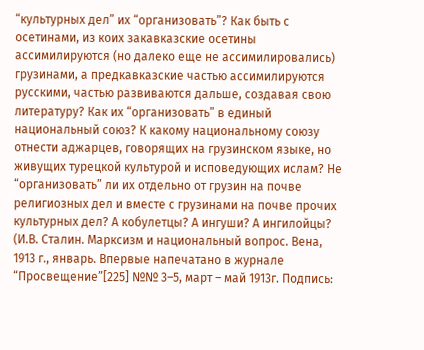“культурных дел” их “организовать”? Как быть с осетинами, из коих закавказские осетины ассимилируются (но далеко еще не ассимилировались) грузинами, а предкавказские частью ассимилируются русскими, частью развиваются дальше, создавая свою литературу? Как их “организовать” в единый национальный союз? К какому национальному союзу отнести аджарцев, говорящих на грузинском языке, но живущих турецкой культурой и исповедующих ислам? Не “организовать” ли их отдельно от грузин на почве религиозных дел и вместе с грузинами на почве прочих культурных дел? А кобулетцы? А ингуши? А ингилойцы? (И.В. Сталин. Марксизм и национальный вопрос. Вена, 1913 г., январь. Впервые напечатано в журнале “Просвещение”[225] №№ 3–5, март – май 1913г. Подпись: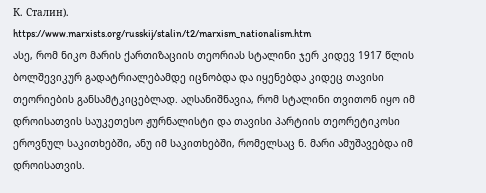К. Сталин).
https://www.marxists.org/russkij/stalin/t2/marxism_nationalism.htm
ასე, რომ ნიკო მარის ქართიზაციის თეორიას სტალინი ჯერ კიდევ 1917 წლის ბოლშევიკურ გადატრიალებამდე იცნობდა და იყენებდა კიდეც თავისი თეორიების განსამტკიცებლად. აღსანიშნავია, რომ სტალინი თვითონ იყო იმ დროისათვის საუკეთესო ჟურნალისტი და თავისი პარტიის თეორეტიკოსი ეროვნულ საკითხებში, ანუ იმ საკითხებში, რომელსაც ნ. მარი ამუშავებდა იმ დროისათვის.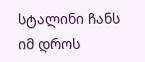სტალინი ჩანს იმ დროს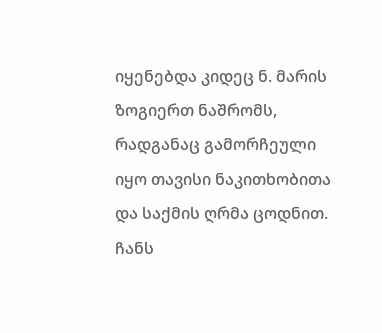იყენებდა კიდეც ნ. მარის ზოგიერთ ნაშრომს, რადგანაც გამორჩეული იყო თავისი ნაკითხობითა და საქმის ღრმა ცოდნით. ჩანს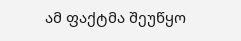ამ ფაქტმა შეუწყო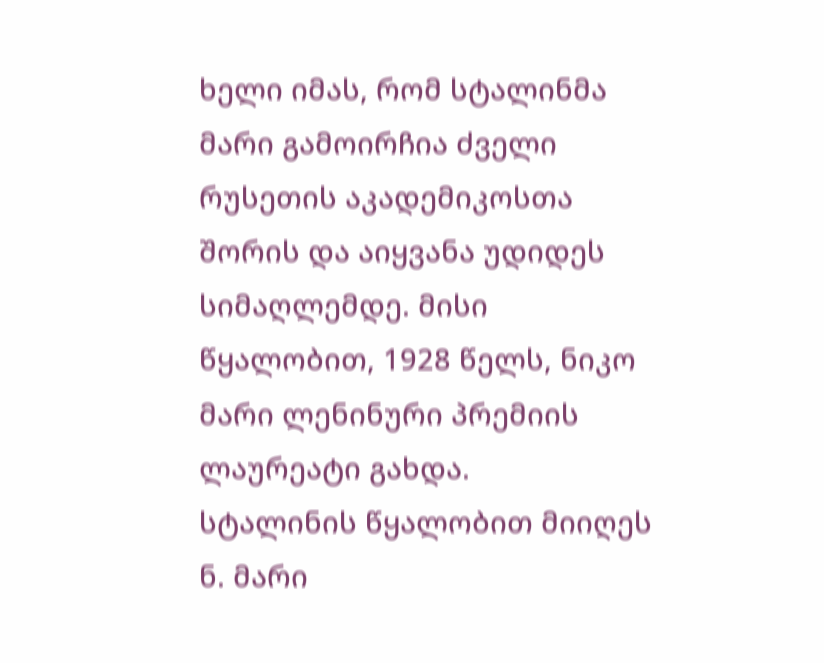ხელი იმას, რომ სტალინმა მარი გამოირჩია ძველი რუსეთის აკადემიკოსთა შორის და აიყვანა უდიდეს სიმაღლემდე. მისი წყალობით, 1928 წელს, ნიკო მარი ლენინური პრემიის ლაურეატი გახდა.
სტალინის წყალობით მიიღეს ნ. მარი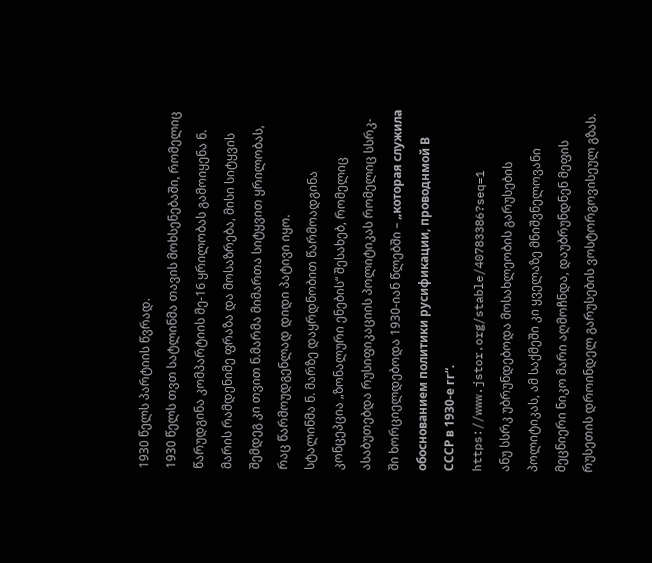1930 წელს პარტიის წვრად.
1930 წელს თვთ სატლინმა თავის მოხსენებაში, რომელიც წარუდგინა კომპარტიის მე-16 ყრილობას გამოიყენა ნ. მარის რამდენიმე ფრაზა და მოსაზრება, მისი სიტყვის შემდეგ კი თვით ნ.მარმა მიმართა სიტყვით ყრილობას, რაც წარმოუდგენლად დიდი პატივი იყო.
სტალინმა ნ. მარზე დაყრდნობით წარმოადგინა კონცეპცია „ზონალური ენების“ შესახებ, რომელიც ასაბუთებდა რუსიფიკაციის პოლიტიკას რომელიც სსრკ-ში ხორციელდებოდა 1930-იან წლებში – „которая служила обоснованием политики русификации, проводнмой В СССР в 19З0-е гг“. https://www.jstor.org/stable/40783386?seq=1
ანუ სსრკ უბრუნდებოდა მოსახლეობის გარუსების პოლიტიკას, ამ საქმეში კი ყველაზე მნიშვნელოვანი მეცნიერი ნიკო მარი აღმოჩნდა, დაუბრუნდნენ მეფის რუსეთის დროინდელ გარუსების ვოსტორგოვისეულ გზას.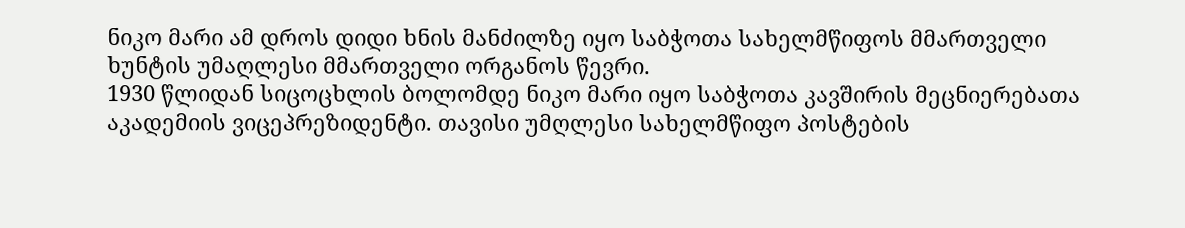ნიკო მარი ამ დროს დიდი ხნის მანძილზე იყო საბჭოთა სახელმწიფოს მმართველი ხუნტის უმაღლესი მმართველი ორგანოს წევრი.
1930 წლიდან სიცოცხლის ბოლომდე ნიკო მარი იყო საბჭოთა კავშირის მეცნიერებათა აკადემიის ვიცეპრეზიდენტი. თავისი უმღლესი სახელმწიფო პოსტების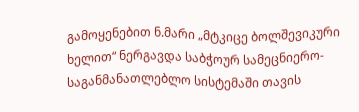გამოყენებით ნ.მარი „მტკიცე ბოლშევიკური ხელით“ ნერგავდა საბჭოურ სამეცნიერო-საგანმანათლებლო სისტემაში თავის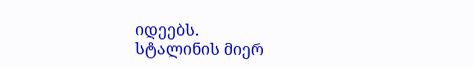იდეებს.
სტალინის მიერ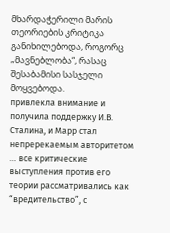მხარდაჭერილი მარის თეორიების კრიტიკა განიხილებოდა, როგორც „მავნებლობა“, რასაც შესაბამისი სასჯელი მოყვებოდა.
привлекла внимание и получила поддержку И.В. Сталина, и Марр стал непререкаемым авторитетом … все критические выступления против его теории рассматривались как “вредительство”, с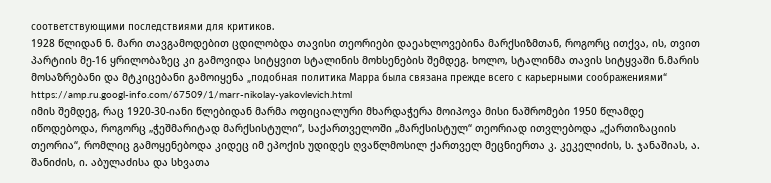соответствующими последствиями для критиков.
1928 წლიდან ნ. მარი თავგამოდებით ცდილობდა თავისი თეორიები დაეახლოვებინა მარქსიზმთან, როგორც ითქვა, ის, თვით პარტიის მე-16 ყრილობაზეც კი გამოვიდა სიტყვით სტალინის მოხსენების შემდეგ. ხოლო, სტალინმა თავის სიტყვაში ნ.მარის მოსაზრებანი და მტკიცებანი გამოიყენა „подобная политика Марра была связана прежде всего с карьерными соображениями“ https://amp.ru.googl-info.com/67509/1/marr-nikolay-yakovlevich.html
იმის შემდეგ, რაც 1920-30-იანი წლებიდან მარმა ოფიციალური მხარდაჭერა მოიპოვა მისი ნაშრომები 1950 წლამდე იწოდებოდა, როგორც „ჭეშმარიტად მარქსისტული“, საქართველოში „მარქსისტულ“ თეორიად ითვლებოდა „ქართიზაციის თეორია“, რომლიც გამოყენებოდა კიდეც იმ ეპოქის უდიდეს ღვაწლმოსილ ქართველ მეცნიერთა კ. კეკელიძის, ს. ჯანაშიას, ა. შანიძის, ი. აბულაძისა და სხვათა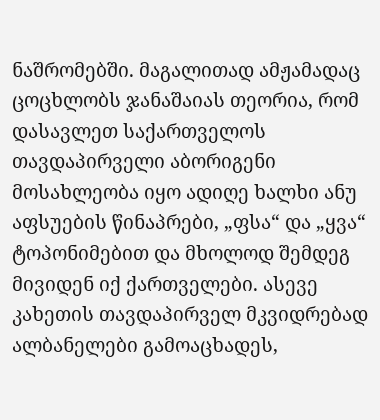ნაშრომებში. მაგალითად ამჟამადაც ცოცხლობს ჯანაშაიას თეორია, რომ დასავლეთ საქართველოს თავდაპირველი აბორიგენი მოსახლეობა იყო ადიღე ხალხი ანუ აფსუების წინაპრები, „ფსა“ და „ყვა“ ტოპონიმებით და მხოლოდ შემდეგ მივიდენ იქ ქართველები. ასევე კახეთის თავდაპირველ მკვიდრებად ალბანელები გამოაცხადეს,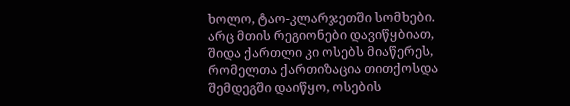ხოლო, ტაო-კლარჯეთში სომხები. არც მთის რეგიონები დავიწყბიათ, შიდა ქართლი კი ოსებს მიაწერეს, რომელთა ქართიზაცია თითქოსდა შემდეგში დაიწყო, ოსების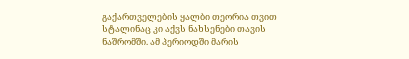გაქართველების ყალბი თეორია თვით სტალინაც კი აქვს ნახსენები თავის ნაშრომში. ამ პერიოდში მარის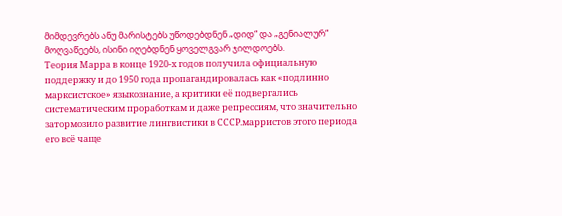მიმდევრებს ანუ მარისტებს უწოდებდნენ „დიდ“ და „გენიალურ“ მოღვაწეებს, ისინი იღებდნენ ყოველგვარ ჯილდოებს.
Теория Марра в конце 1920-х годов получила официальную поддержку и до 1950 года пропагандировалась как «подлинно марксистское» языкознание, а критики её подвергались систематическим проработкам и даже репрессиям, что значительно затормозило развитие лингвистики в СССР.марристов этого периода его всё чаще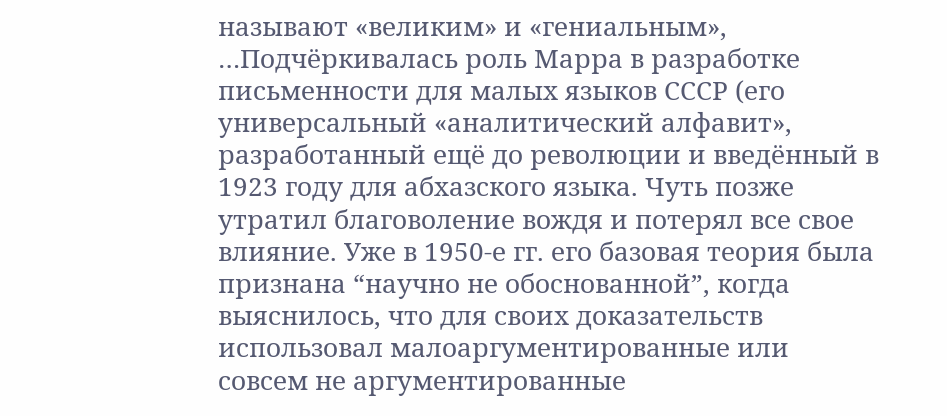называют «великим» и «гениальным», …Подчёркивалась роль Марра в разработке письменности для малых языков СССР (его универсальный «аналитический алфавит», разработанный ещё до революции и введённый в 1923 году для абхазского языка. Чуть позже утратил благоволение вождя и потерял все свое влияние. Уже в 1950-е гг. его базовая теория была признана “научно не обоснованной”, когда выяснилось, что для своих доказательств использовал малоаргументированные или совсем не аргументированные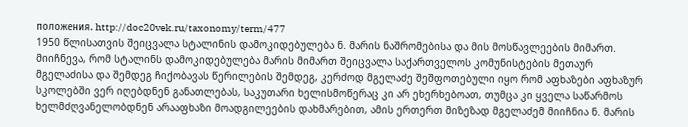положения. http://doc20vek.ru/taxonomy/term/477
1950 წლისათვის შეიცვალა სტალინის დამოკიდებულება ნ. მარის ნაშრომებისა და მის მოსწავლეების მიმართ.
მიიჩნევა, რომ სტალინს დამოკიდებულება მარის მიმართ შეიცვალა საქართველოს კომუნისტების მეთაურ მგელაძისა და შემდეგ ჩიქობავას წერილების შემდეგ, კერძოდ მგელაძე შეშფოთებული იყო რომ აფხაზები აფხაზურ სკოლებში ვერ იღებდნენ განათლებას, საკუთარი ხელისმოწერაც კი არ ეხერხებოათ, თუმცა კი ყველა საწარმოს ხელმძღვანელობდნენ არააფხაზი მოადგილეების დახმარებით, ამის ერთერთ მიზეზად მგელაძემ მიიჩნია ნ. მარის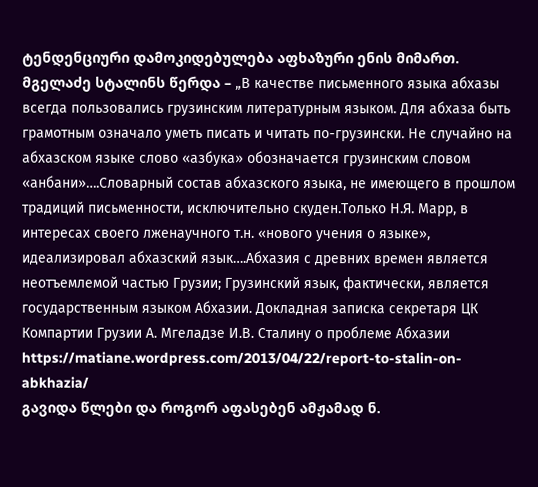ტენდენციური დამოკიდებულება აფხაზური ენის მიმართ. მგელაძე სტალინს წერდა – „В качестве письменного языка абхазы всегда пользовались грузинским литературным языком. Для абхаза быть грамотным означало уметь писать и читать по-грузински. Не случайно на абхазском языке слово «азбука» обозначается грузинским словом «анбани»….Словарный состав абхазского языка, не имеющего в прошлом традиций письменности, исключительно скуден.Только Н.Я. Марр, в интересах своего лженаучного т.н. «нового учения о языке», идеализировал абхазский язык….Абхазия с древних времен является неотъемлемой частью Грузии; Грузинский язык, фактически, является государственным языком Абхазии. Докладная записка секретаря ЦК Компартии Грузии А. Мгеладзе И.В. Сталину о проблеме Абхазии https://matiane.wordpress.com/2013/04/22/report-to-stalin-on-abkhazia/
გავიდა წლები და როგორ აფასებენ ამჟამად ნ.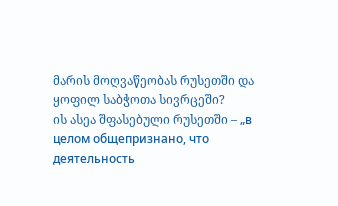მარის მოღვაწეობას რუსეთში და ყოფილ საბჭოთა სივრცეში?
ის ასეა შფასებული რუსეთში – „в целом общепризнано, что деятельность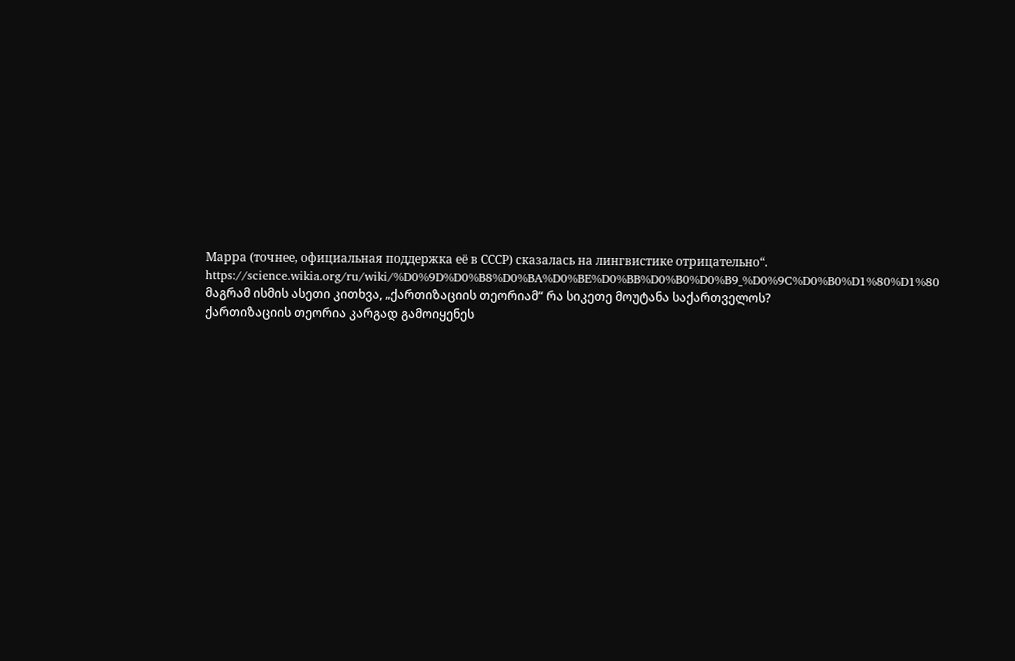Марра (точнее, официальная поддержка её в СССР) сказалась на лингвистике отрицательно“. https://science.wikia.org/ru/wiki/%D0%9D%D0%B8%D0%BA%D0%BE%D0%BB%D0%B0%D0%B9_%D0%9C%D0%B0%D1%80%D1%80
მაგრამ ისმის ასეთი კითხვა, „ქართიზაციის თეორიამ“ რა სიკეთე მოუტანა საქართველოს?
ქართიზაციის თეორია კარგად გამოიყენეს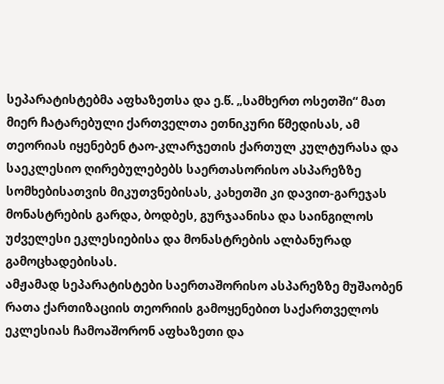სეპარატისტებმა აფხაზეთსა და ე.წ. „სამხერთ ოსეთში“ მათ მიერ ჩატარებული ქართველთა ეთნიკური წმედისას, ამ თეორიას იყენებენ ტაო-კლარჯეთის ქართულ კულტურასა და საეკლესიო ღირებულებებს საერთასორისო ასპარეზზე სომხებისათვის მიკუთვნებისას, კახეთში კი დავით-გარეჯას მონასტრების გარდა, ბოდბეს, გურჯაანისა და საინგილოს უძველესი ეკლესიებისა და მონასტრების ალბანურად გამოცხადებისას.
ამჟამად სეპარატისტები საერთაშორისო ასპარეზზე მუშაობენ რათა ქართიზაციის თეორიის გამოყენებით საქართველოს ეკლესიას ჩამოაშორონ აფხაზეთი და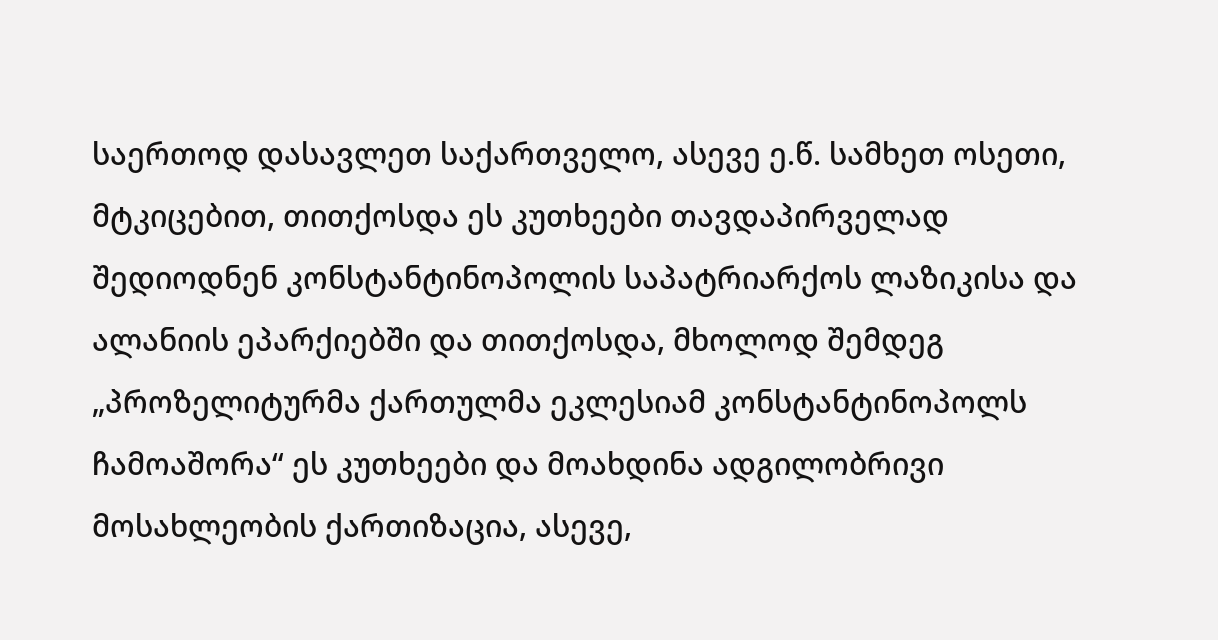საერთოდ დასავლეთ საქართველო, ასევე ე.წ. სამხეთ ოსეთი, მტკიცებით, თითქოსდა ეს კუთხეები თავდაპირველად შედიოდნენ კონსტანტინოპოლის საპატრიარქოს ლაზიკისა და ალანიის ეპარქიებში და თითქოსდა, მხოლოდ შემდეგ „პროზელიტურმა ქართულმა ეკლესიამ კონსტანტინოპოლს ჩამოაშორა“ ეს კუთხეები და მოახდინა ადგილობრივი მოსახლეობის ქართიზაცია, ასევე,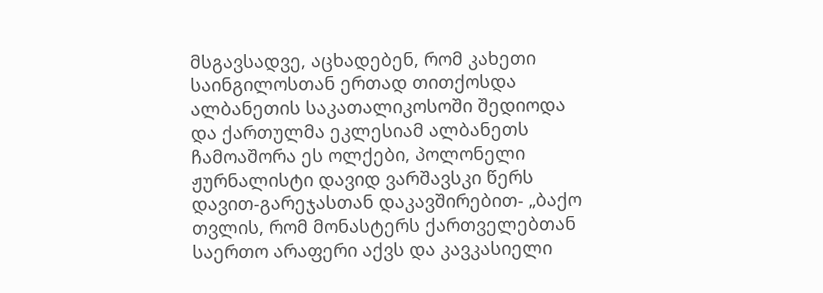მსგავსადვე, აცხადებენ, რომ კახეთი საინგილოსთან ერთად თითქოსდა ალბანეთის საკათალიკოსოში შედიოდა და ქართულმა ეკლესიამ ალბანეთს ჩამოაშორა ეს ოლქები, პოლონელი ჟურნალისტი დავიდ ვარშავსკი წერს დავით-გარეჯასთან დაკავშირებით- „ბაქო თვლის, რომ მონასტერს ქართველებთან საერთო არაფერი აქვს და კავკასიელი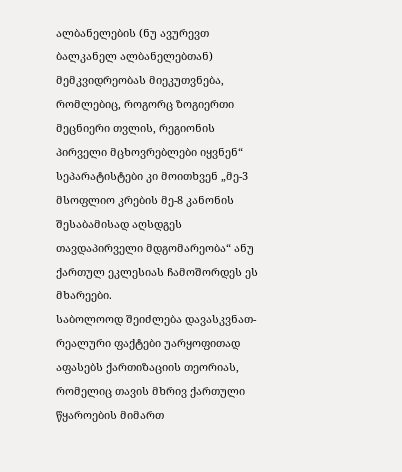ალბანელების (ნუ ავურევთ ბალკანელ ალბანელებთან) მემკვიდრეობას მიეკუთვნება, რომლებიც, როგორც ზოგიერთი მეცნიერი თვლის, რეგიონის პირველი მცხოვრებლები იყვნენ“
სეპარატისტები კი მოითხვენ „მე-3 მსოფლიო კრების მე-8 კანონის შესაბამისად აღსდგეს თავდაპირველი მდგომარეობა“ ანუ ქართულ ეკლესიას ჩამოშორდეს ეს მხარეები.
საბოლოოდ შეიძლება დავასკვნათ-
რეალური ფაქტები უარყოფითად აფასებს ქართიზაციის თეორიას, რომელიც თავის მხრივ ქართული წყაროების მიმართ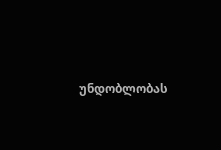უნდობლობას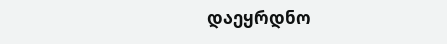დაეყრდნო